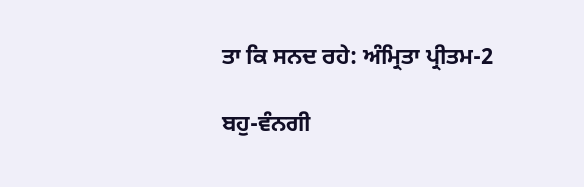ਤਾ ਕਿ ਸਨਦ ਰਹੇ: ਅੰਮ੍ਰਿਤਾ ਪ੍ਰੀਤਮ-2

ਬਹੁ-ਵੰਨਗੀ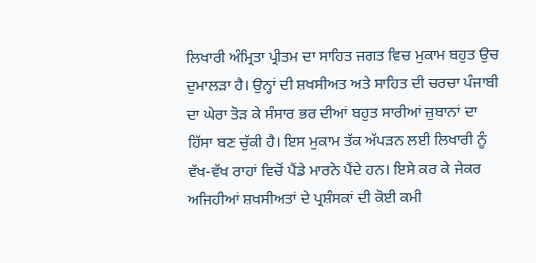ਲਿਖਾਰੀ ਅੰਮ੍ਰਿਤਾ ਪ੍ਰੀਤਮ ਦਾ ਸਾਹਿਤ ਜਗਤ ਵਿਚ ਮੁਕਾਮ ਬਹੁਤ ਉਚ ਦੁਮਾਲੜਾ ਹੈ। ਉਨ੍ਹਾਂ ਦੀ ਸ਼ਖਸੀਅਤ ਅਤੇ ਸਾਹਿਤ ਦੀ ਚਰਚਾ ਪੰਜਾਬੀ ਦਾ ਘੇਰਾ ਤੋੜ ਕੇ ਸੰਸਾਰ ਭਰ ਦੀਆਂ ਬਹੁਤ ਸਾਰੀਆਂ ਜ਼ੁਬਾਨਾਂ ਦਾ ਹਿੱਸਾ ਬਣ ਚੁੱਕੀ ਹੈ। ਇਸ ਮੁਕਾਮ ਤੱਕ ਅੱਪੜਨ ਲਈ ਲਿਖਾਰੀ ਨੂੰ ਵੱਖ-ਵੱਖ ਰਾਹਾਂ ਵਿਚੋਂ ਪੈਂਡੇ ਮਾਰਨੇ ਪੈਂਦੇ ਹਨ। ਇਸੇ ਕਰ ਕੇ ਜੇਕਰ ਅਜਿਹੀਆਂ ਸ਼ਖਸੀਅਤਾਂ ਦੇ ਪ੍ਰਸ਼ੰਸਕਾਂ ਦੀ ਕੋਈ ਕਮੀ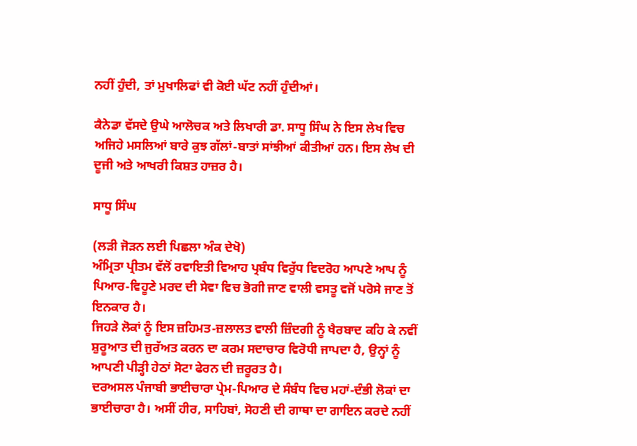ਨਹੀਂ ਹੁੰਦੀ, ਤਾਂ ਮੁਖਾਲਿਫਾਂ ਵੀ ਕੋਈ ਘੱਟ ਨਹੀਂ ਹੁੰਦੀਆਂ।

ਕੈਨੇਡਾ ਵੱਸਦੇ ਉਘੇ ਆਲੋਚਕ ਅਤੇ ਲਿਖਾਰੀ ਡਾ. ਸਾਧੂ ਸਿੰਘ ਨੇ ਇਸ ਲੇਖ ਵਿਚ ਅਜਿਹੇ ਮਸਲਿਆਂ ਬਾਰੇ ਕੁਝ ਗੱਲਾਂ-ਬਾਤਾਂ ਸਾਂਝੀਆਂ ਕੀਤੀਆਂ ਹਨ। ਇਸ ਲੇਖ ਦੀ ਦੂਜੀ ਅਤੇ ਆਖਰੀ ਕਿਸ਼ਤ ਹਾਜ਼ਰ ਹੈ।

ਸਾਧੂ ਸਿੰਘ

(ਲੜੀ ਜੋੜਨ ਲਈ ਪਿਛਲਾ ਅੰਕ ਦੇਖੋ)
ਅੰਮ੍ਰਿਤਾ ਪ੍ਰੀਤਮ ਵੱਲੋਂ ਰਵਾਇਤੀ ਵਿਆਹ ਪ੍ਰਬੰਧ ਵਿਰੁੱਧ ਵਿਦਰੋਹ ਆਪਣੇ ਆਪ ਨੂੰ ਪਿਆਰ-ਵਿਹੂਣੇ ਮਰਦ ਦੀ ਸੇਵਾ ਵਿਚ ਭੋਗੀ ਜਾਣ ਵਾਲੀ ਵਸਤੂ ਵਜੋਂ ਪਰੋਸੇ ਜਾਣ ਤੋਂ ਇਨਕਾਰ ਹੈ।
ਜਿਹੜੇ ਲੋਕਾਂ ਨੂੰ ਇਸ ਜ਼ਹਿਮਤ-ਜ਼ਲਾਲਤ ਵਾਲੀ ਜ਼ਿੰਦਗੀ ਨੂੰ ਖੈਰਬਾਦ ਕਹਿ ਕੇ ਨਵੀਂ ਸ਼ੁਰੂਆਤ ਦੀ ਜੁਰੱਅਤ ਕਰਨ ਦਾ ਕਰਮ ਸਦਾਚਾਰ ਵਿਰੋਧੀ ਜਾਪਦਾ ਹੈ, ਉਨ੍ਹਾਂ ਨੂੰ ਆਪਣੀ ਪੀੜ੍ਹੀ ਹੇਠਾਂ ਸੋਟਾ ਫੇਰਨ ਦੀ ਜ਼ਰੂਰਤ ਹੈ।
ਦਰਅਸਲ ਪੰਜਾਬੀ ਭਾਈਚਾਰਾ ਪ੍ਰੇਮ-ਪਿਆਰ ਦੇ ਸੰਬੰਧ ਵਿਚ ਮਹਾਂ-ਦੰਭੀ ਲੋਕਾਂ ਦਾ ਭਾਈਚਾਰਾ ਹੈ। ਅਸੀਂ ਹੀਰ, ਸਾਹਿਬਾਂ, ਸੋਹਣੀ ਦੀ ਗਾਥਾ ਦਾ ਗਾਇਨ ਕਰਦੇ ਨਹੀਂ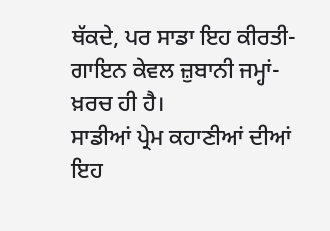ਥੱਕਦੇ, ਪਰ ਸਾਡਾ ਇਹ ਕੀਰਤੀ-ਗਾਇਨ ਕੇਵਲ ਜ਼ੁਬਾਨੀ ਜਮ੍ਹਾਂ-ਖ਼ਰਚ ਹੀ ਹੈ।
ਸਾਡੀਆਂ ਪ੍ਰੇਮ ਕਹਾਣੀਆਂ ਦੀਆਂ ਇਹ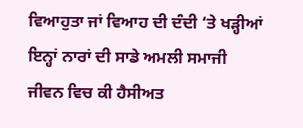ਵਿਆਹੁਤਾ ਜਾਂ ਵਿਆਹ ਦੀ ਦੰਦੀ ‘ਤੇ ਖੜ੍ਹੀਆਂ ਇਨ੍ਹਾਂ ਨਾਰਾਂ ਦੀ ਸਾਡੇ ਅਮਲੀ ਸਮਾਜੀ ਜੀਵਨ ਵਿਚ ਕੀ ਹੈਸੀਅਤ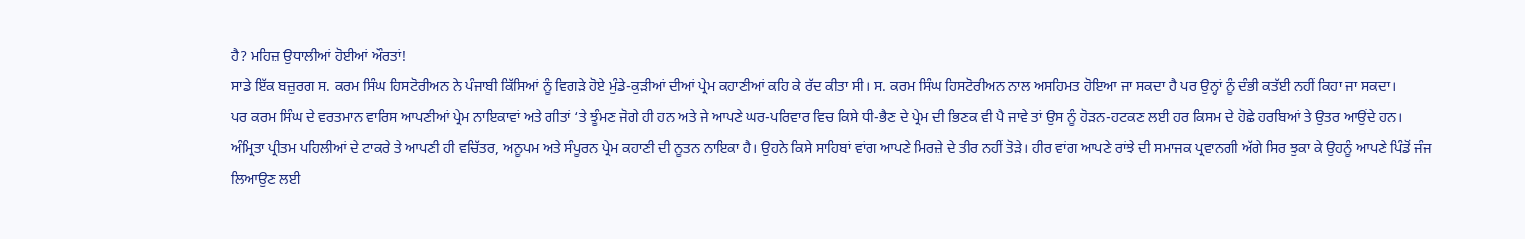ਹੈ? ਮਹਿਜ਼ ਉਧਾਲੀਆਂ ਹੋਈਆਂ ਔਰਤਾਂ!
ਸਾਡੇ ਇੱਕ ਬਜ਼ੁਰਗ ਸ. ਕਰਮ ਸਿੰਘ ਹਿਸਟੋਰੀਅਨ ਨੇ ਪੰਜਾਬੀ ਕਿੱਸਿਆਂ ਨੂੰ ਵਿਗੜੇ ਹੋਏ ਮੁੰਡੇ-ਕੁੜੀਆਂ ਦੀਆਂ ਪ੍ਰੇਮ ਕਹਾਣੀਆਂ ਕਹਿ ਕੇ ਰੱਦ ਕੀਤਾ ਸੀ। ਸ. ਕਰਮ ਸਿੰਘ ਹਿਸਟੋਰੀਅਨ ਨਾਲ ਅਸਹਿਮਤ ਹੋਇਆ ਜਾ ਸਕਦਾ ਹੈ ਪਰ ਉਨ੍ਹਾਂ ਨੂੰ ਦੰਭੀ ਕਤੱਈ ਨਹੀਂ ਕਿਹਾ ਜਾ ਸਕਦਾ।
ਪਰ ਕਰਮ ਸਿੰਘ ਦੇ ਵਰਤਮਾਨ ਵਾਰਿਸ ਆਪਣੀਆਂ ਪ੍ਰੇਮ ਨਾਇਕਾਵਾਂ ਅਤੇ ਗੀਤਾਂ ‘ਤੇ ਝੂੰਮਣ ਜੋਗੇ ਹੀ ਹਨ ਅਤੇ ਜੇ ਆਪਣੇ ਘਰ-ਪਰਿਵਾਰ ਵਿਚ ਕਿਸੇ ਧੀ-ਭੈਣ ਦੇ ਪ੍ਰੇਮ ਦੀ ਭਿਣਕ ਵੀ ਪੈ ਜਾਵੇ ਤਾਂ ਉਸ ਨੂੰ ਹੋੜਨ-ਹਟਕਣ ਲਈ ਹਰ ਕਿਸਮ ਦੇ ਹੋਛੇ ਹਰਬਿਆਂ ਤੇ ਉਤਰ ਆਉਂਦੇ ਹਨ।
ਅੰਮ੍ਰਿਤਾ ਪ੍ਰੀਤਮ ਪਹਿਲੀਆਂ ਦੇ ਟਾਕਰੇ ਤੇ ਆਪਣੀ ਹੀ ਵਚਿੱਤਰ, ਅਨੂਪਮ ਅਤੇ ਸੰਪੂਰਨ ਪ੍ਰੇਮ ਕਹਾਣੀ ਦੀ ਨੂਤਨ ਨਾਇਕਾ ਹੈ। ਉਹਨੇ ਕਿਸੇ ਸਾਹਿਬਾਂ ਵਾਂਗ ਆਪਣੇ ਮਿਰਜ਼ੇ ਦੇ ਤੀਰ ਨਹੀਂ ਤੋੜੇ। ਹੀਰ ਵਾਂਗ ਆਪਣੇ ਰਾਂਝੇ ਦੀ ਸਮਾਜਕ ਪ੍ਰਵਾਨਗੀ ਅੱਗੇ ਸਿਰ ਝੁਕਾ ਕੇ ਉਹਨੂੰ ਆਪਣੇ ਪਿੰਡੋਂ ਜੰਜ ਲਿਆਉਣ ਲਈ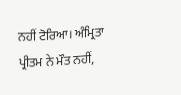ਨਹੀਂ ਟੋਰਿਆ। ਅੰਮ੍ਰਿਤਾ ਪ੍ਰੀਤਮ ਨੇ ਮੌਤ ਨਹੀਂ,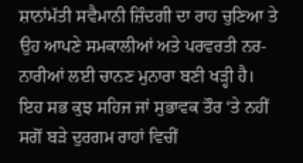ਸ਼ਾਨਾਂਮੱਤੀ ਸਵੈਮਾਨੀ ਜ਼ਿੰਦਗੀ ਦਾ ਰਾਹ ਚੁਣਿਆ ਤੇ ਉਹ ਆਪਣੇ ਸਮਕਾਲੀਆਂ ਅਤੇ ਪਰਵਰਤੀ ਨਰ-ਨਾਰੀਆਂ ਲਈ ਚਾਨਣ ਮੁਨਾਰਾ ਬਣੀ ਖੜ੍ਹੀ ਹੈ।
ਇਹ ਸਭ ਕੁਝ ਸਹਿਜ ਜਾਂ ਸੁਭਾਵਕ ਤੌਰ ‘ਤੇ ਨਹੀਂ ਸਗੋਂ ਬੜੇ ਦੁਰਗਮ ਰਾਹਾਂ ਵਿਚੀਂ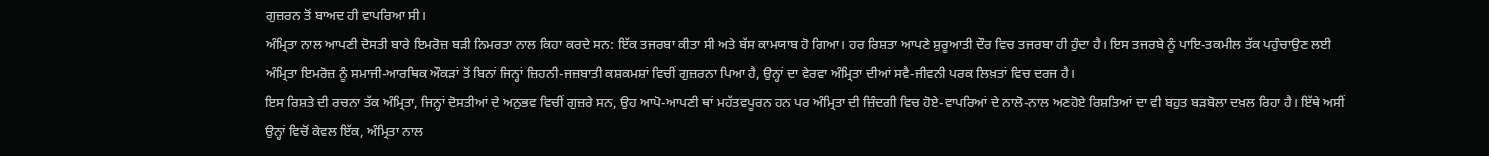ਗੁਜ਼ਰਨ ਤੋਂ ਬਾਅਦ ਹੀ ਵਾਪਰਿਆ ਸੀ।
ਅੰਮ੍ਰਿਤਾ ਨਾਲ ਆਪਣੀ ਦੋਸਤੀ ਬਾਰੇ ਇਮਰੋਜ਼ ਬੜੀ ਨਿਮਰਤਾ ਨਾਲ ਕਿਹਾ ਕਰਦੇ ਸਨ: ਇੱਕ ਤਜਰਬਾ ਕੀਤਾ ਸੀ ਅਤੇ ਬੱਸ ਕਾਮਯਾਬ ਹੋ ਗਿਆ। ਹਰ ਰਿਸ਼ਤਾ ਆਪਣੇ ਸ਼ੁਰੂਆਤੀ ਦੌਰ ਵਿਚ ਤਜਰਬਾ ਹੀ ਹੁੰਦਾ ਹੈ। ਇਸ ਤਜਰਬੇ ਨੂੰ ਪਾਇ-ਤਕਮੀਲ ਤੱਕ ਪਹੁੰਚਾਉਣ ਲਈ ਅੰਮ੍ਰਿਤਾ ਇਮਰੋਜ਼ ਨੂੰ ਸਮਾਜੀ-ਆਰਥਿਕ ਔਕੜਾਂ ਤੋਂ ਬਿਨਾਂ ਜਿਨ੍ਹਾਂ ਜ਼ਿਹਨੀ-ਜਜ਼ਬਾਤੀ ਕਸ਼ਕਮਸ਼ਾਂ ਵਿਚੀਂ ਗੁਜ਼ਰਨਾ ਪਿਆ ਹੈ, ਉਨ੍ਹਾਂ ਦਾ ਵੇਰਵਾ ਅੰਮ੍ਰਿਤਾ ਦੀਆਂ ਸਵੈ-ਜੀਵਨੀ ਪਰਕ ਲਿਖ਼ਤਾਂ ਵਿਚ ਦਰਜ ਹੈ।
ਇਸ ਰਿਸ਼ਤੇ ਦੀ ਰਚਨਾ ਤੱਕ ਅੰਮ੍ਰਿਤਾ, ਜਿਨ੍ਹਾਂ ਦੋਸਤੀਆਂ ਦੇ ਅਨੁਭਵ ਵਿਚੀਂ ਗੁਜ਼ਰੇ ਸਨ, ਉਹ ਆਪੋ-ਆਪਣੀ ਥਾਂ ਮਹੱਤਵਪੂਰਨ ਹਨ ਪਰ ਅੰਮ੍ਰਿਤਾ ਦੀ ਜ਼ਿੰਦਗੀ ਵਿਚ ਹੋਏ-ਵਾਪਰਿਆਂ ਦੇ ਨਾਲੋ-ਨਾਲ ਅਣਹੋਏ ਰਿਸ਼ਤਿਆਂ ਦਾ ਵੀ ਬਹੁਤ ਬੜਬੋਲਾ ਦਖ਼ਲ ਰਿਹਾ ਹੈ। ਇੱਥੇ ਅਸੀਂ ਉਨ੍ਹਾਂ ਵਿਚੋਂ ਕੇਵਲ ਇੱਕ, ਅੰਮ੍ਰਿਤਾ ਨਾਲ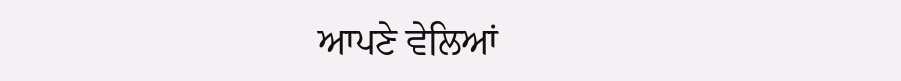ਆਪਣੇ ਵੇਲਿਆਂ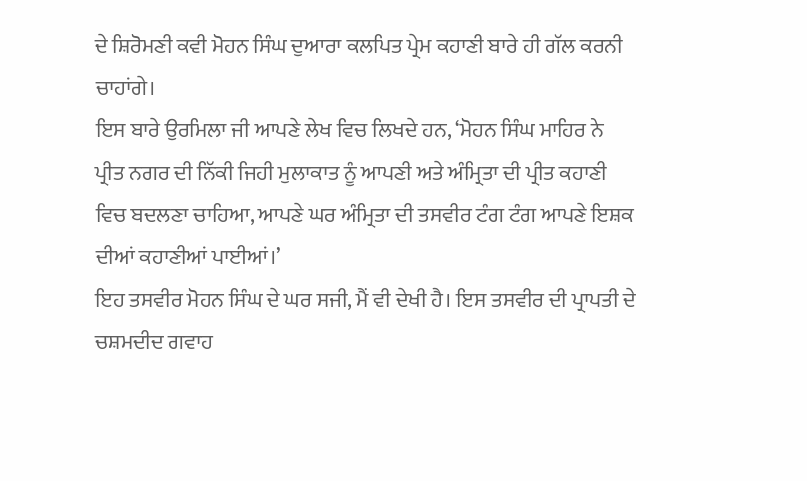ਦੇ ਸ਼ਿਰੋਮਣੀ ਕਵੀ ਮੋਹਨ ਸਿੰਘ ਦੁਆਰਾ ਕਲਪਿਤ ਪ੍ਰੇਮ ਕਹਾਣੀ ਬਾਰੇ ਹੀ ਗੱਲ ਕਰਨੀ ਚਾਹਾਂਗੇ।
ਇਸ ਬਾਰੇ ਉਰਮਿਲਾ ਜੀ ਆਪਣੇ ਲੇਖ ਵਿਚ ਲਿਖਦੇ ਹਨ, ‘ਮੋਹਨ ਸਿੰਘ ਮਾਹਿਰ ਨੇ ਪ੍ਰੀਤ ਨਗਰ ਦੀ ਨਿੱਕੀ ਜਿਹੀ ਮੁਲਾਕਾਤ ਨੂੰ ਆਪਣੀ ਅਤੇ ਅੰਮ੍ਰਿਤਾ ਦੀ ਪ੍ਰੀਤ ਕਹਾਣੀ ਵਿਚ ਬਦਲਣਾ ਚਾਹਿਆ, ਆਪਣੇ ਘਰ ਅੰਮ੍ਰਿਤਾ ਦੀ ਤਸਵੀਰ ਟੰਗ ਟੰਗ ਆਪਣੇ ਇਸ਼ਕ ਦੀਆਂ ਕਹਾਣੀਆਂ ਪਾਈਆਂ।’
ਇਹ ਤਸਵੀਰ ਮੋਹਨ ਸਿੰਘ ਦੇ ਘਰ ਸਜੀ, ਮੈਂ ਵੀ ਦੇਖੀ ਹੈ। ਇਸ ਤਸਵੀਰ ਦੀ ਪ੍ਰਾਪਤੀ ਦੇ ਚਸ਼ਮਦੀਦ ਗਵਾਹ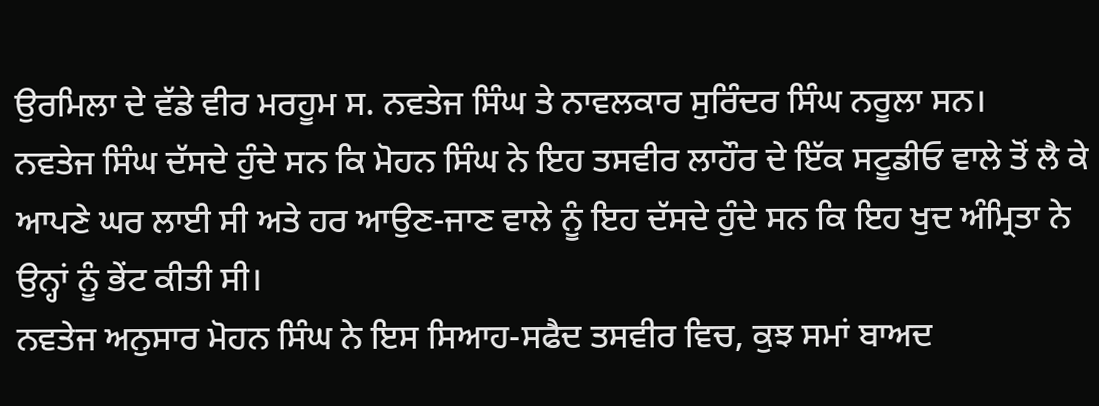ਉਰਮਿਲਾ ਦੇ ਵੱਡੇ ਵੀਰ ਮਰਹੂਮ ਸ. ਨਵਤੇਜ ਸਿੰਘ ਤੇ ਨਾਵਲਕਾਰ ਸੁਰਿੰਦਰ ਸਿੰਘ ਨਰੂਲਾ ਸਨ।
ਨਵਤੇਜ ਸਿੰਘ ਦੱਸਦੇ ਹੁੰਦੇ ਸਨ ਕਿ ਮੋਹਨ ਸਿੰਘ ਨੇ ਇਹ ਤਸਵੀਰ ਲਾਹੌਰ ਦੇ ਇੱਕ ਸਟੂਡੀਓ ਵਾਲੇ ਤੋਂ ਲੈ ਕੇ ਆਪਣੇ ਘਰ ਲਾਈ ਸੀ ਅਤੇ ਹਰ ਆਉਣ-ਜਾਣ ਵਾਲੇ ਨੂੰ ਇਹ ਦੱਸਦੇ ਹੁੰਦੇ ਸਨ ਕਿ ਇਹ ਖੁਦ ਅੰਮ੍ਰਿਤਾ ਨੇ ਉਨ੍ਹਾਂ ਨੂੰ ਭੇਂਟ ਕੀਤੀ ਸੀ।
ਨਵਤੇਜ ਅਨੁਸਾਰ ਮੋਹਨ ਸਿੰਘ ਨੇ ਇਸ ਸਿਆਹ-ਸਫੈਦ ਤਸਵੀਰ ਵਿਚ, ਕੁਝ ਸਮਾਂ ਬਾਅਦ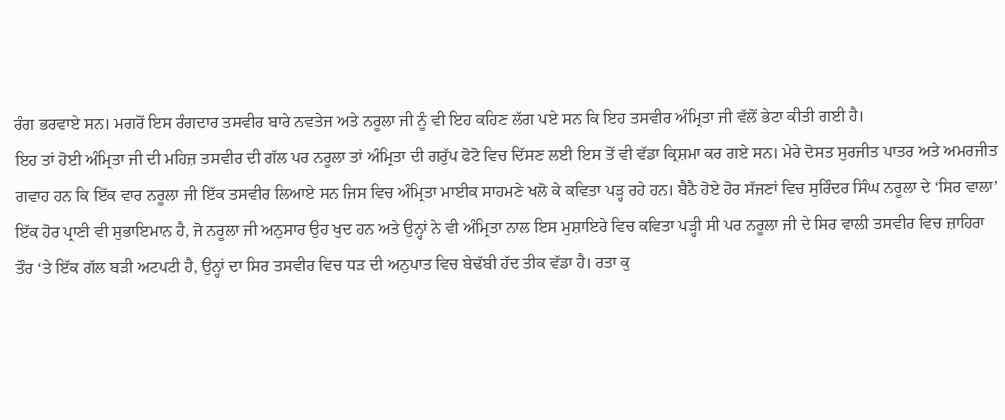ਰੰਗ ਭਰਵਾਏ ਸਨ। ਮਗਰੋਂ ਇਸ ਰੰਗਦਾਰ ਤਸਵੀਰ ਬਾਰੇ ਨਵਤੇਜ ਅਤੇ ਨਰੂਲਾ ਜੀ ਨੂੰ ਵੀ ਇਹ ਕਹਿਣ ਲੱਗ ਪਏ ਸਨ ਕਿ ਇਹ ਤਸਵੀਰ ਅੰਮ੍ਰਿਤਾ ਜੀ ਵੱਲੋਂ ਭੇਟਾ ਕੀਤੀ ਗਈ ਹੈ।
ਇਹ ਤਾਂ ਹੋਈ ਅੰਮ੍ਰਿਤਾ ਜੀ ਦੀ ਮਹਿਜ਼ ਤਸਵੀਰ ਦੀ ਗੱਲ ਪਰ ਨਰੂਲਾ ਤਾਂ ਅੰਮ੍ਰਿਤਾ ਦੀ ਗਰੁੱਪ ਫੋਟੋ ਵਿਚ ਦਿੱਸਣ ਲਈ ਇਸ ਤੋਂ ਵੀ ਵੱਡਾ ਕ੍ਰਿਸ਼ਮਾ ਕਰ ਗਏ ਸਨ। ਮੇਰੇ ਦੋਸਤ ਸੁਰਜੀਤ ਪਾਤਰ ਅਤੇ ਅਮਰਜੀਤ ਗਵਾਹ ਹਨ ਕਿ ਇੱਕ ਵਾਰ ਨਰੂਲਾ ਜੀ ਇੱਕ ਤਸਵੀਰ ਲਿਆਏ ਸਨ ਜਿਸ ਵਿਚ ਅੰਮ੍ਰਿਤਾ ਮਾਈਕ ਸਾਹਮਣੇ ਖਲੋ ਕੇ ਕਵਿਤਾ ਪੜ੍ਹ ਰਹੇ ਹਨ। ਬੈਠੈ ਹੋਏ ਹੋਰ ਸੱਜਣਾਂ ਵਿਚ ਸੁਰਿੰਦਰ ਸਿੰਘ ਨਰੂਲਾ ਦੇ ‘ਸਿਰ ਵਾਲਾ’ ਇੱਕ ਹੋਰ ਪ੍ਰਾਣੀ ਵੀ ਸੁਭਾਇਮਾਨ ਹੈ, ਜੋ ਨਰੂਲਾ ਜੀ ਅਨੁਸਾਰ ਉਹ ਖੁਦ ਹਨ ਅਤੇ ਉਨ੍ਹਾਂ ਨੇ ਵੀ ਅੰਮ੍ਰਿਤਾ ਨਾਲ ਇਸ ਮੁਸ਼ਾਇਰੇ ਵਿਚ ਕਵਿਤਾ ਪੜ੍ਹੀ ਸੀ ਪਰ ਨਰੂਲਾ ਜੀ ਦੇ ਸਿਰ ਵਾਲੀ ਤਸਵੀਰ ਵਿਚ ਜ਼ਾਹਿਰਾ ਤੌਰ ‘ਤੇ ਇੱਕ ਗੱਲ ਬੜੀ ਅਟਪਟੀ ਹੈ, ਉਨ੍ਹਾਂ ਦਾ ਸਿਰ ਤਸਵੀਰ ਵਿਚ ਧੜ ਦੀ ਅਨੁਪਾਤ ਵਿਚ ਬੇਢੱਬੀ ਹੱਦ ਤੀਕ ਵੱਡਾ ਹੈ। ਰਤਾ ਕੁ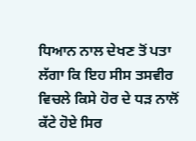ਧਿਆਨ ਨਾਲ ਦੇਖਣ ਤੋਂ ਪਤਾ ਲੱਗਾ ਕਿ ਇਹ ਸੀਸ ਤਸਵੀਰ ਵਿਚਲੇ ਕਿਸੇ ਹੋਰ ਦੇ ਧੜ ਨਾਲੋਂ ਕੱਟੇ ਹੋਏ ਸਿਰ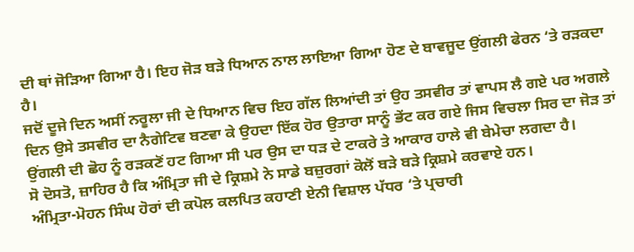ਦੀ ਥਾਂ ਜੋੜਿਆ ਗਿਆ ਹੈ। ਇਹ ਜੋੜ ਬੜੇ ਧਿਆਨ ਨਾਲ ਲਾਇਆ ਗਿਆ ਹੋਣ ਦੇ ਬਾਵਜੂਦ ਉਂਗਲੀ ਫੇਰਨ ‘ਤੇ ਰੜਕਦਾ ਹੈ।
ਜਦੋਂ ਦੂਜੇ ਦਿਨ ਅਸੀਂ ਨਰੂਲਾ ਜੀ ਦੇ ਧਿਆਨ ਵਿਚ ਇਹ ਗੱਲ ਲਿਆਂਦੀ ਤਾਂ ਉਹ ਤਸਵੀਰ ਤਾਂ ਵਾਪਸ ਲੈ ਗਏ ਪਰ ਅਗਲੇ ਦਿਨ ਉਸੇ ਤਸਵੀਰ ਦਾ ਨੈਗੇਟਿਵ ਬਣਵਾ ਕੇ ਉਹਦਾ ਇੱਕ ਹੋਰ ਉਤਾਰਾ ਸਾਨੂੰ ਭੇਂਟ ਕਰ ਗਏ ਜਿਸ ਵਿਚਲਾ ਸਿਰ ਦਾ ਜੋੜ ਤਾਂ ਉਂਗਲੀ ਦੀ ਛੋਹ ਨੂੰ ਰੜਕਣੋਂ ਹਟ ਗਿਆ ਸੀ ਪਰ ਉਸ ਦਾ ਧੜ ਦੇ ਟਾਕਰੇ ਤੇ ਆਕਾਰ ਹਾਲੇ ਵੀ ਬੇਮੇਚਾ ਲਗਦਾ ਹੈ।
ਸੋ ਦੋਸਤੋ, ਜ਼ਾਹਿਰ ਹੈ ਕਿ ਅੰਮ੍ਰਿਤਾ ਜੀ ਦੇ ਕ੍ਰਿਸ਼ਮੇ ਨੇ ਸਾਡੇ ਬਜ਼ੁਰਗਾਂ ਕੋਲੋਂ ਬੜੇ ਬੜੇ ਕ੍ਰਿਸ਼ਮੇ ਕਰਵਾਏ ਹਨ।
ਅੰਮ੍ਰਿਤਾ-ਮੋਹਨ ਸਿੰਘ ਹੋਰਾਂ ਦੀ ਕਪੋਲ ਕਲਪਿਤ ਕਹਾਣੀ ਏਨੀ ਵਿਸ਼ਾਲ ਪੱਧਰ ‘ਤੇ ਪ੍ਰਚਾਰੀ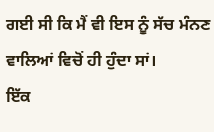ਗਈ ਸੀ ਕਿ ਮੈਂ ਵੀ ਇਸ ਨੂੰ ਸੱਚ ਮੰਨਣ ਵਾਲਿਆਂ ਵਿਚੋਂ ਹੀ ਹੁੰਦਾ ਸਾਂ।
ਇੱਕ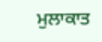ਮੁਲਾਕਾਤ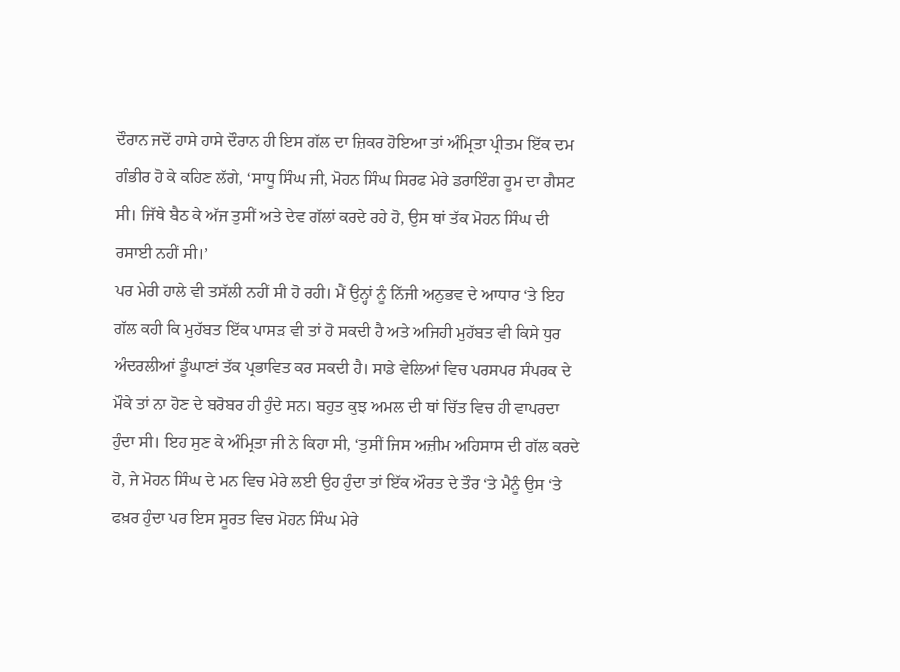ਦੌਰਾਨ ਜਦੋਂ ਹਾਸੇ ਹਾਸੇ ਦੌਰਾਨ ਹੀ ਇਸ ਗੱਲ ਦਾ ਜ਼ਿਕਰ ਹੋਇਆ ਤਾਂ ਅੰਮ੍ਰਿਤਾ ਪ੍ਰੀਤਮ ਇੱਕ ਦਮ ਗੰਭੀਰ ਹੋ ਕੇ ਕਹਿਣ ਲੱਗੇ, ‘ਸਾਧੂ ਸਿੰਘ ਜੀ, ਮੋਹਨ ਸਿੰਘ ਸਿਰਫ ਮੇਰੇ ਡਰਾਇੰਗ ਰੂਮ ਦਾ ਗੈਸਟ ਸੀ। ਜਿੱਥੇ ਬੈਠ ਕੇ ਅੱਜ ਤੁਸੀਂ ਅਤੇ ਦੇਵ ਗੱਲਾਂ ਕਰਦੇ ਰਹੇ ਹੋ, ਉਸ ਥਾਂ ਤੱਕ ਮੋਹਨ ਸਿੰਘ ਦੀ ਰਸਾਈ ਨਹੀਂ ਸੀ।’
ਪਰ ਮੇਰੀ ਹਾਲੇ ਵੀ ਤਸੱਲੀ ਨਹੀਂ ਸੀ ਹੋ ਰਹੀ। ਮੈਂ ਉਨ੍ਹਾਂ ਨੂੰ ਨਿੱਜੀ ਅਨੁਭਵ ਦੇ ਆਧਾਰ ‘ਤੇ ਇਹ ਗੱਲ ਕਹੀ ਕਿ ਮੁਹੱਬਤ ਇੱਕ ਪਾਸੜ ਵੀ ਤਾਂ ਹੋ ਸਕਦੀ ਹੈ ਅਤੇ ਅਜਿਹੀ ਮੁਹੱਬਤ ਵੀ ਕਿਸੇ ਧੁਰ ਅੰਦਰਲੀਆਂ ਡੂੰਘਾਣਾਂ ਤੱਕ ਪ੍ਰਭਾਵਿਤ ਕਰ ਸਕਦੀ ਹੈ। ਸਾਡੇ ਵੇਲਿਆਂ ਵਿਚ ਪਰਸਪਰ ਸੰਪਰਕ ਦੇ ਮੌਕੇ ਤਾਂ ਨਾ ਹੋਣ ਦੇ ਬਰੋਬਰ ਹੀ ਹੁੰਦੇ ਸਨ। ਬਹੁਤ ਕੁਝ ਅਮਲ ਦੀ ਥਾਂ ਚਿੱਤ ਵਿਚ ਹੀ ਵਾਪਰਦਾ ਹੁੰਦਾ ਸੀ। ਇਹ ਸੁਣ ਕੇ ਅੰਮ੍ਰਿਤਾ ਜੀ ਨੇ ਕਿਹਾ ਸੀ, ‘ਤੁਸੀਂ ਜਿਸ ਅਜ਼ੀਮ ਅਹਿਸਾਸ ਦੀ ਗੱਲ ਕਰਦੇ ਹੋ, ਜੇ ਮੋਹਨ ਸਿੰਘ ਦੇ ਮਨ ਵਿਚ ਮੇਰੇ ਲਈ ਉਹ ਹੁੰਦਾ ਤਾਂ ਇੱਕ ਔਰਤ ਦੇ ਤੌਰ ‘ਤੇ ਮੈਨੂੰ ਉਸ ‘ਤੇ ਫਖ਼ਰ ਹੁੰਦਾ ਪਰ ਇਸ ਸੂਰਤ ਵਿਚ ਮੋਹਨ ਸਿੰਘ ਮੇਰੇ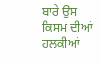ਬਾਰੇ ਉਸ ਕਿਸਮ ਦੀਆਂ ਹਲਕੀਆਂ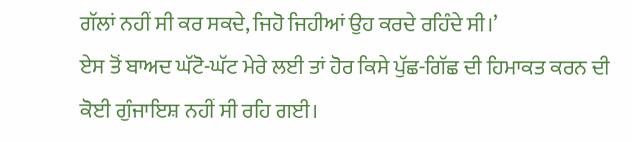ਗੱਲਾਂ ਨਹੀਂ ਸੀ ਕਰ ਸਕਦੇ, ਜਿਹੋ ਜਿਹੀਆਂ ਉਹ ਕਰਦੇ ਰਹਿੰਦੇ ਸੀ।’
ਏਸ ਤੋਂ ਬਾਅਦ ਘੱਟੋ-ਘੱਟ ਮੇਰੇ ਲਈ ਤਾਂ ਹੋਰ ਕਿਸੇ ਪੁੱਛ-ਗਿੱਛ ਦੀ ਹਿਮਾਕਤ ਕਰਨ ਦੀ ਕੋਈ ਗੁੰਜਾਇਸ਼ ਨਹੀਂ ਸੀ ਰਹਿ ਗਈ।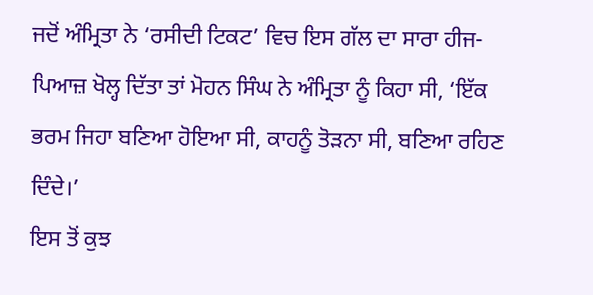ਜਦੋਂ ਅੰਮ੍ਰਿਤਾ ਨੇ ‘ਰਸੀਦੀ ਟਿਕਟ’ ਵਿਚ ਇਸ ਗੱਲ ਦਾ ਸਾਰਾ ਹੀਜ-ਪਿਆਜ਼ ਖੋਲ੍ਹ ਦਿੱਤਾ ਤਾਂ ਮੋਹਨ ਸਿੰਘ ਨੇ ਅੰਮ੍ਰਿਤਾ ਨੂੰ ਕਿਹਾ ਸੀ, ‘ਇੱਕ ਭਰਮ ਜਿਹਾ ਬਣਿਆ ਹੋਇਆ ਸੀ, ਕਾਹਨੂੰ ਤੋੜਨਾ ਸੀ, ਬਣਿਆ ਰਹਿਣ ਦਿੰਦੇ।’
ਇਸ ਤੋਂ ਕੁਝ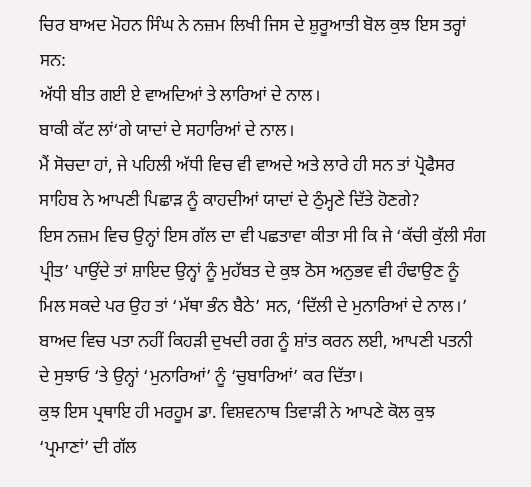ਚਿਰ ਬਾਅਦ ਮੋਹਨ ਸਿੰਘ ਨੇ ਨਜ਼ਮ ਲਿਖੀ ਜਿਸ ਦੇ ਸ਼ੁਰੂਆਤੀ ਬੋਲ ਕੁਝ ਇਸ ਤਰ੍ਹਾਂ ਸਨ:
ਅੱਧੀ ਬੀਤ ਗਈ ਏ ਵਾਅਦਿਆਂ ਤੇ ਲਾਰਿਆਂ ਦੇ ਨਾਲ।
ਬਾਕੀ ਕੱਟ ਲਾਂ‘ਗੇ ਯਾਦਾਂ ਦੇ ਸਹਾਰਿਆਂ ਦੇ ਨਾਲ।
ਮੈਂ ਸੋਚਦਾ ਹਾਂ, ਜੇ ਪਹਿਲੀ ਅੱਧੀ ਵਿਚ ਵੀ ਵਾਅਦੇ ਅਤੇ ਲਾਰੇ ਹੀ ਸਨ ਤਾਂ ਪ੍ਰੋਫੈਸਰ ਸਾਹਿਬ ਨੇ ਆਪਣੀ ਪਿਛਾੜ ਨੂੰ ਕਾਹਦੀਆਂ ਯਾਦਾਂ ਦੇ ਠੁੰਮ੍ਹਣੇ ਦਿੱਤੇ ਹੋਣਗੇ?
ਇਸ ਨਜ਼ਮ ਵਿਚ ਉਨ੍ਹਾਂ ਇਸ ਗੱਲ ਦਾ ਵੀ ਪਛਤਾਵਾ ਕੀਤਾ ਸੀ ਕਿ ਜੇ ‘ਕੱਚੀ ਕੁੱਲੀ ਸੰਗ ਪ੍ਰੀਤ’ ਪਾਉਂਦੇ ਤਾਂ ਸ਼ਾਇਦ ਉਨ੍ਹਾਂ ਨੂੰ ਮੁਹੱਬਤ ਦੇ ਕੁਝ ਠੋਸ ਅਨੁਭਵ ਵੀ ਹੰਢਾਉਣ ਨੂੰ ਮਿਲ ਸਕਦੇ ਪਰ ਉਹ ਤਾਂ ‘ਮੱਥਾ ਭੰਨ ਬੈਠੇ’ ਸਨ, ‘ਦਿੱਲੀ ਦੇ ਮੁਨਾਰਿਆਂ ਦੇ ਨਾਲ।’ ਬਾਅਦ ਵਿਚ ਪਤਾ ਨਹੀਂ ਕਿਹੜੀ ਦੁਖਦੀ ਰਗ ਨੂੰ ਸ਼ਾਂਤ ਕਰਨ ਲਈ, ਆਪਣੀ ਪਤਨੀ ਦੇ ਸੁਝਾਓ ‘ਤੇ ਉਨ੍ਹਾਂ ‘ਮੁਨਾਰਿਆਂ’ ਨੂੰ ‘ਚੁਬਾਰਿਆਂ’ ਕਰ ਦਿੱਤਾ।
ਕੁਝ ਇਸ ਪ੍ਰਥਾਇ ਹੀ ਮਰਹੂਮ ਡਾ. ਵਿਸ਼ਵਨਾਥ ਤਿਵਾੜੀ ਨੇ ਆਪਣੇ ਕੋਲ ਕੁਝ ‘ਪ੍ਰਮਾਣਾਂ’ ਦੀ ਗੱਲ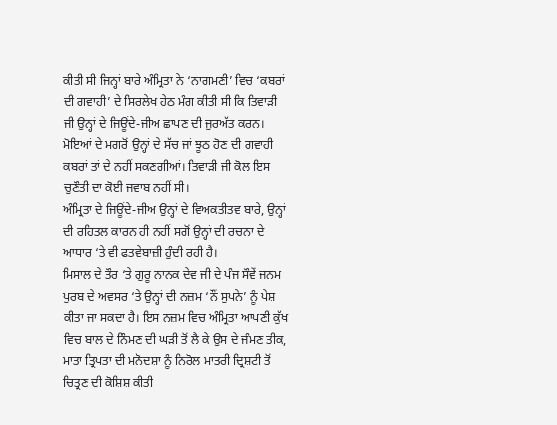ਕੀਤੀ ਸੀ ਜਿਨ੍ਹਾਂ ਬਾਰੇ ਅੰਮ੍ਰਿਤਾ ਨੇ ‘ਨਾਗਮਣੀ’ ਵਿਚ ‘ਕਬਰਾਂ ਦੀ ਗਵਾਹੀ’ ਦੇ ਸਿਰਲੇਖ ਹੇਠ ਮੰਗ ਕੀਤੀ ਸੀ ਕਿ ਤਿਵਾੜੀ ਜੀ ਉਨ੍ਹਾਂ ਦੇ ਜਿਊਂਦੇ-ਜੀਅ ਛਾਪਣ ਦੀ ਜੁਰਅੱਤ ਕਰਨ। ਮੋਇਆਂ ਦੇ ਮਗਰੋਂ ਉਨ੍ਹਾਂ ਦੇ ਸੱਚ ਜਾਂ ਝੂਠ ਹੋਣ ਦੀ ਗਵਾਹੀ ਕਬਰਾਂ ਤਾਂ ਦੇ ਨਹੀਂ ਸਕਣਗੀਆਂ। ਤਿਵਾੜੀ ਜੀ ਕੋਲ ਇਸ ਚੁਣੌਤੀ ਦਾ ਕੋਈ ਜਵਾਬ ਨਹੀਂ ਸੀ।
ਅੰਮ੍ਰਿਤਾ ਦੇ ਜਿਊਂਦੇ-ਜੀਅ ਉਨ੍ਹਾਂ ਦੇ ਵਿਅਕਤੀਤਵ ਬਾਰੇ, ਉਨ੍ਹਾਂ ਦੀ ਰਹਿਤਲ ਕਾਰਨ ਹੀ ਨਹੀਂ ਸਗੋਂ ਉਨ੍ਹਾਂ ਦੀ ਰਚਨਾ ਦੇ ਆਧਾਰ ‘ਤੇ ਵੀ ਫਤਵੇਬਾਜ਼ੀ ਹੁੰਦੀ ਰਹੀ ਹੈ।
ਮਿਸਾਲ ਦੇ ਤੌਰ ‘ਤੇ ਗੁਰੂ ਨਾਨਕ ਦੇਵ ਜੀ ਦੇ ਪੰਜ ਸੌਵੇਂ ਜਨਮ ਪੁਰਬ ਦੇ ਅਵਸਰ ‘ਤੇ ਉਨ੍ਹਾਂ ਦੀ ਨਜ਼ਮ ‘ਨੌਂ ਸੁਪਨੇ’ ਨੂੰ ਪੇਸ਼ ਕੀਤਾ ਜਾ ਸਕਦਾ ਹੈ। ਇਸ ਨਜ਼ਮ ਵਿਚ ਅੰਮ੍ਰਿਤਾ ਆਪਣੀ ਕੁੱਖ ਵਿਚ ਬਾਲ ਦੇ ਨਿੰਮਣ ਦੀ ਘੜੀ ਤੋਂ ਲੈ ਕੇ ਉਸ ਦੇ ਜੰਮਣ ਤੀਕ, ਮਾਤਾ ਤ੍ਰਿਪਤਾ ਦੀ ਮਨੋਦਸ਼ਾ ਨੂੰ ਨਿਰੋਲ ਮਾਤਰੀ ਦ੍ਰਿਸ਼ਟੀ ਤੋਂ ਚਿਤ੍ਰਣ ਦੀ ਕੋਸ਼ਿਸ਼ ਕੀਤੀ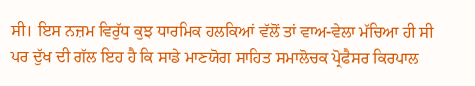ਸੀ। ਇਸ ਨਜ਼ਮ ਵਿਰੁੱਧ ਕੁਝ ਧਾਰਮਿਕ ਹਲਕਿਆਂ ਵੱਲੋਂ ਤਾਂ ਵਾਅ-ਵੇਲਾ ਮੱਚਿਆ ਹੀ ਸੀ ਪਰ ਦੁੱਖ ਦੀ ਗੱਲ ਇਹ ਹੈ ਕਿ ਸਾਡੇ ਮਾਣਯੋਗ ਸਾਹਿਤ ਸਮਾਲੋਚਕ ਪ੍ਰੋਫੈਸਰ ਕਿਰਪਾਲ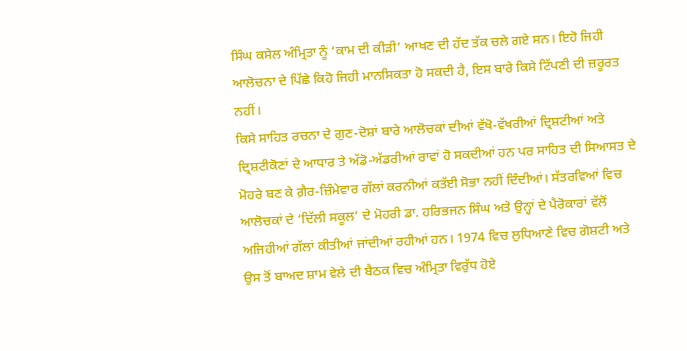ਸਿੰਘ ਕਸੇਲ ਅੰਮ੍ਰਿਤਾ ਨੂੰ ‘ਕਾਮ ਦੀ ਕੀੜੀ’ ਆਖਣ ਦੀ ਹੱਦ ਤੱਕ ਚਲੇ ਗਏ ਸਨ। ਇਹੋ ਜਿਹੀ ਆਲੋਚਨਾ ਦੇ ਪਿੱਛੇ ਕਿਹੋ ਜਿਹੀ ਮਾਨਸਿਕਤਾ ਹੋ ਸਕਦੀ ਹੈ, ਇਸ ਬਾਰੇ ਕਿਸੇ ਟਿੱਪਣੀ ਦੀ ਜ਼ਰੂਰਤ ਨਹੀਂ।
ਕਿਸੇ ਸਾਹਿਤ ਰਚਨਾ ਦੇ ਗੁਣ-ਦੋਸ਼ਾਂ ਬਾਰੇ ਆਲੋਚਕਾਂ ਦੀਆਂ ਵੱਖੋ-ਵੱਖਰੀਆਂ ਦ੍ਰਿਸ਼ਟੀਆਂ ਅਤੇ ਦ੍ਰਿਸ਼ਟੀਕੋਣਾਂ ਦੇ ਆਧਾਰ ਤੇ ਅੱਡੋ-ਅੱਡਰੀਆਂ ਰਾਵਾਂ ਹੋ ਸਕਦੀਆਂ ਹਨ ਪਰ ਸਾਹਿਤ ਦੀ ਸਿਆਸਤ ਦੇ ਮੋਹਰੇ ਬਣ ਕੇ ਗ਼ੈਰ-ਜ਼ਿੰਮੇਵਾਰ ਗੱਲਾਂ ਕਰਨੀਆਂ ਕਤੱਈ ਸੋਭਾ ਨਹੀਂ ਦਿੰਦੀਆਂ। ਸੱਤਰਵਿਆਂ ਵਿਚ ਆਲੋਚਕਾਂ ਦੇ ‘ਦਿੱਲੀ ਸਕੂਲ’ ਦੇ ਮੋਹਰੀ ਡਾ. ਹਰਿਭਜਨ ਸਿੰਘ ਅਤੇ ਉਨ੍ਹਾਂ ਦੇ ਪੈਰੋਕਾਰਾਂ ਵੱਲੋਂ ਅਜਿਹੀਆਂ ਗੱਲਾਂ ਕੀਤੀਆਂ ਜਾਂਦੀਆਂ ਰਹੀਆਂ ਹਨ। 1974 ਵਿਚ ਲੁਧਿਆਣੇ ਵਿਚ ਗੋਸ਼ਟੀ ਅਤੇ ਉਸ ਤੋਂ ਬਾਅਦ ਸ਼ਾਮ ਵੇਲੇ ਦੀ ਬੈਠਕ ਵਿਚ ਅੰਮ੍ਰਿਤਾ ਵਿਰੁੱਧ ਹੋਏ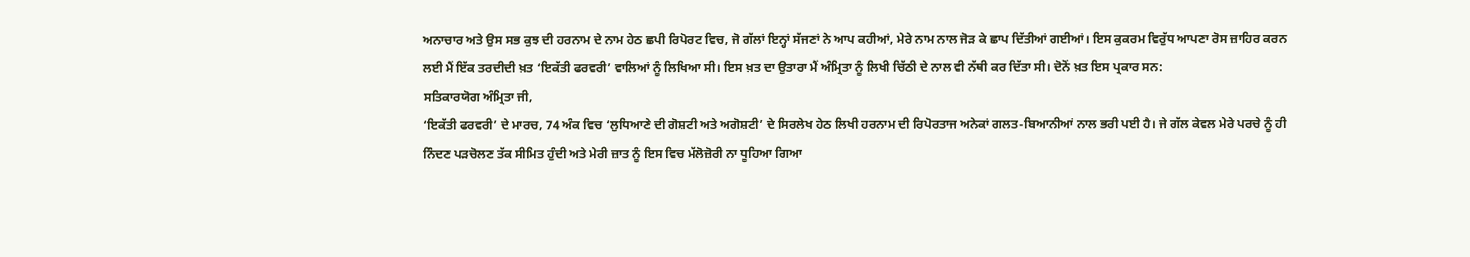ਅਨਾਚਾਰ ਅਤੇ ਉਸ ਸਭ ਕੁਝ ਦੀ ਹਰਨਾਮ ਦੇ ਨਾਮ ਹੇਠ ਛਪੀ ਰਿਪੋਰਟ ਵਿਚ, ਜੋ ਗੱਲਾਂ ਇਨ੍ਹਾਂ ਸੱਜਣਾਂ ਨੇ ਆਪ ਕਹੀਆਂ, ਮੇਰੇ ਨਾਮ ਨਾਲ ਜੋੜ ਕੇ ਛਾਪ ਦਿੱਤੀਆਂ ਗਈਆਂ। ਇਸ ਕੁਕਰਮ ਵਿਰੁੱਧ ਆਪਣਾ ਰੋਸ ਜ਼ਾਹਿਰ ਕਰਨ ਲਈ ਮੈਂ ਇੱਕ ਤਰਦੀਦੀ ਖ਼ਤ ‘ਇਕੱਤੀ ਫਰਵਰੀ’ ਵਾਲਿਆਂ ਨੂੰ ਲਿਖਿਆ ਸੀ। ਇਸ ਖ਼ਤ ਦਾ ਉਤਾਰਾ ਮੈਂ ਅੰਮ੍ਰਿਤਾ ਨੂੰ ਲਿਖੀ ਚਿੱਠੀ ਦੇ ਨਾਲ ਵੀ ਨੱਥੀ ਕਰ ਦਿੱਤਾ ਸੀ। ਦੋਨੋਂ ਖ਼ਤ ਇਸ ਪ੍ਰਕਾਰ ਸਨ:
ਸਤਿਕਾਰਯੋਗ ਅੰਮ੍ਰਿਤਾ ਜੀ,
‘ਇਕੱਤੀ ਫਰਵਰੀ’ ਦੇ ਮਾਰਚ, 74 ਅੰਕ ਵਿਚ ‘ਲੁਧਿਆਣੇ ਦੀ ਗੋਸ਼ਟੀ ਅਤੇ ਅਗੋਸ਼ਟੀ’ ਦੇ ਸਿਰਲੇਖ ਹੇਠ ਲਿਖੀ ਹਰਨਾਮ ਦੀ ਰਿਪੋਰਤਾਜ ਅਨੇਕਾਂ ਗਲਤ-ਬਿਆਨੀਆਂ ਨਾਲ ਭਰੀ ਪਈ ਹੈ। ਜੇ ਗੱਲ ਕੇਵਲ ਮੇਰੇ ਪਰਚੇ ਨੂੰ ਹੀ ਨਿੰਦਣ ਪੜਚੋਲਣ ਤੱਕ ਸੀਮਿਤ ਹੁੰਦੀ ਅਤੇ ਮੇਰੀ ਜ਼ਾਤ ਨੂੰ ਇਸ ਵਿਚ ਮੱਲੋਜ਼ੋਰੀ ਨਾ ਧੂਹਿਆ ਗਿਆ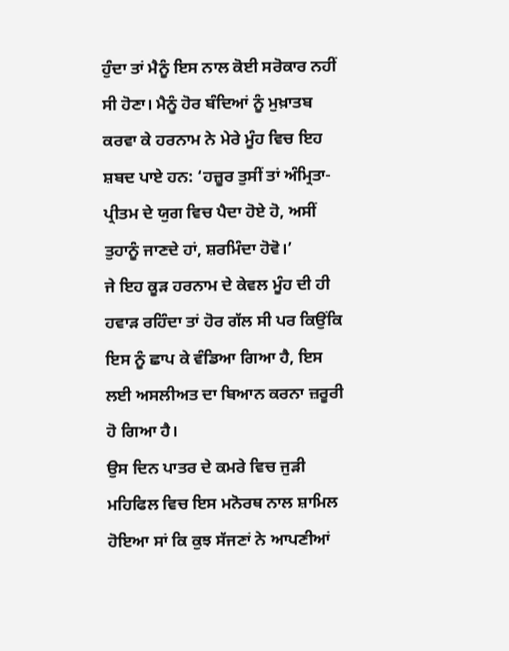ਹੁੰਦਾ ਤਾਂ ਮੈਨੂੰ ਇਸ ਨਾਲ ਕੋਈ ਸਰੋਕਾਰ ਨਹੀਂ ਸੀ ਹੋਣਾ। ਮੈਨੂੰ ਹੋਰ ਬੰਦਿਆਂ ਨੂੰ ਮੁਖ਼ਾਤਬ ਕਰਵਾ ਕੇ ਹਰਨਾਮ ਨੇ ਮੇਰੇ ਮੂੰਹ ਵਿਚ ਇਹ ਸ਼ਬਦ ਪਾਏ ਹਨ: ‘ਹਜ਼ੂਰ ਤੁਸੀਂ ਤਾਂ ਅੰਮ੍ਰਿਤਾ-ਪ੍ਰੀਤਮ ਦੇ ਯੁਗ ਵਿਚ ਪੈਦਾ ਹੋਏ ਹੋ, ਅਸੀਂ ਤੁਹਾਨੂੰ ਜਾਣਦੇ ਹਾਂ, ਸ਼ਰਮਿੰਦਾ ਹੋਵੋ।’
ਜੇ ਇਹ ਕੂੜ ਹਰਨਾਮ ਦੇ ਕੇਵਲ ਮੂੰਹ ਦੀ ਹੀ ਹਵਾੜ ਰਹਿੰਦਾ ਤਾਂ ਹੋਰ ਗੱਲ ਸੀ ਪਰ ਕਿਉਂਕਿ ਇਸ ਨੂੰ ਛਾਪ ਕੇ ਵੰਡਿਆ ਗਿਆ ਹੈ, ਇਸ ਲਈ ਅਸਲੀਅਤ ਦਾ ਬਿਆਨ ਕਰਨਾ ਜ਼ਰੂਰੀ ਹੋ ਗਿਆ ਹੈ।
ਉਸ ਦਿਨ ਪਾਤਰ ਦੇ ਕਮਰੇ ਵਿਚ ਜੁੜੀ ਮਹਿਫਿਲ ਵਿਚ ਇਸ ਮਨੋਰਥ ਨਾਲ ਸ਼ਾਮਿਲ ਹੋਇਆ ਸਾਂ ਕਿ ਕੁਝ ਸੱਜਣਾਂ ਨੇ ਆਪਣੀਆਂ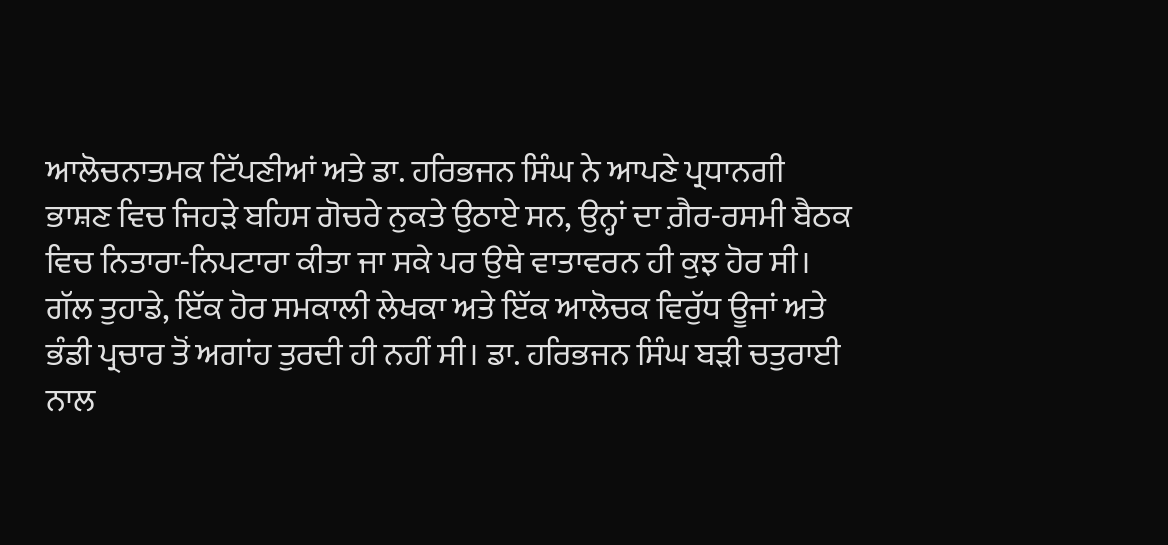ਆਲੋਚਨਾਤਮਕ ਟਿੱਪਣੀਆਂ ਅਤੇ ਡਾ. ਹਰਿਭਜਨ ਸਿੰਘ ਨੇ ਆਪਣੇ ਪ੍ਰਧਾਨਗੀ ਭਾਸ਼ਣ ਵਿਚ ਜਿਹੜੇ ਬਹਿਸ ਗੋਚਰੇ ਨੁਕਤੇ ਉਠਾਏ ਸਨ, ਉਨ੍ਹਾਂ ਦਾ ਗ਼ੈਰ-ਰਸਮੀ ਬੈਠਕ ਵਿਚ ਨਿਤਾਰਾ-ਨਿਪਟਾਰਾ ਕੀਤਾ ਜਾ ਸਕੇ ਪਰ ਉਥੇ ਵਾਤਾਵਰਨ ਹੀ ਕੁਝ ਹੋਰ ਸੀ। ਗੱਲ ਤੁਹਾਡੇ, ਇੱਕ ਹੋਰ ਸਮਕਾਲੀ ਲੇਖਕਾ ਅਤੇ ਇੱਕ ਆਲੋਚਕ ਵਿਰੁੱਧ ਊਜਾਂ ਅਤੇ ਭੰਡੀ ਪ੍ਰਚਾਰ ਤੋਂ ਅਗਾਂਹ ਤੁਰਦੀ ਹੀ ਨਹੀਂ ਸੀ। ਡਾ. ਹਰਿਭਜਨ ਸਿੰਘ ਬੜੀ ਚਤੁਰਾਈ ਨਾਲ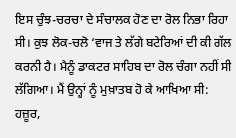ਇਸ ਚੁੰਝ-ਚਰਚਾ ਦੇ ਸੰਚਾਲਕ ਹੋਣ ਦਾ ਰੋਲ ਨਿਭਾ ਰਿਹਾ ਸੀ। ਕੁਝ ਲੋਕ-ਚਲੋ ‘ਵਾਜ ਤੇ ਲੱਗੇ ਬਟੇਰਿਆਂ ਦੀ ਕੀ ਗੱਲ ਕਰਨੀ ਹੈ। ਮੈਨੂੰ ਡਾਕਟਰ ਸਾਹਿਬ ਦਾ ਰੋਲ ਚੰਗਾ ਨਹੀਂ ਸੀ ਲੱਗਿਆ। ਮੈਂ ਉਨ੍ਹਾਂ ਨੂੰ ਮੁਖ਼ਾਤਬ ਹੋ ਕੇ ਆਖਿਆ ਸੀ: ਹਜ਼ੂਰ,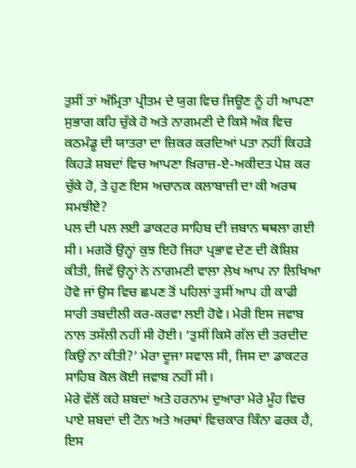ਤੁਸੀਂ ਤਾਂ ਅੰਮ੍ਰਿਤਾ ਪ੍ਰੀਤਮ ਦੇ ਯੁਗ ਵਿਚ ਜਿਊਣ ਨੂੰ ਹੀ ਆਪਣਾ ਸੁਭਾਗ ਕਹਿ ਚੁੱਕੇ ਹੋ ਅਤੇ ਨਾਗਮਣੀ ਦੇ ਕਿਸੇ ਅੰਕ ਵਿਚ ਕਠਮੰਡੂ ਦੀ ਯਾਤਰਾ ਦਾ ਜ਼ਿਕਰ ਕਰਦਿਆਂ ਪਤਾ ਨਹੀਂ ਕਿਹੜੇ ਕਿਹੜੇ ਸ਼ਬਦਾਂ ਵਿਚ ਆਪਣਾ ਖ਼ਿਰਾਜ਼-ਏ-ਅਕੀਦਤ ਪੇਸ਼ ਕਰ ਚੁੱਕੇ ਹੋ, ਤੇ ਹੁਣ ਇਸ ਅਚਾਨਕ ਕਲਾਬਾਜ਼ੀ ਦਾ ਕੀ ਅਰਥ ਸਮਝੀਏ?
ਪਲ ਦੀ ਪਲ ਲਈ ਡਾਕਟਰ ਸਾਹਿਬ ਦੀ ਜ਼ਬਾਨ ਥਥਲਾ ਗਈ ਸੀ। ਮਗਰੋਂ ਉਨ੍ਹਾਂ ਕੁਝ ਇਹੋ ਜਿਹਾ ਪ੍ਰਭਾਵ ਦੇਣ ਦੀ ਕੋਸ਼ਿਸ਼ ਕੀਤੀ, ਜਿਵੇਂ ਉਨ੍ਹਾਂ ਨੇ ਨਾਗਮਣੀ ਵਾਲਾ ਲੇਖ ਆਪ ਨਾ ਲਿਖਿਆ ਹੋਵੇ ਜਾਂ ਉਸ ਵਿਚ ਛਪਣ ਤੋਂ ਪਹਿਲਾਂ ਤੁਸੀਂ ਆਪ ਹੀ ਕਾਫੀ ਸਾਰੀ ਤਬਦੀਲੀ ਕਰ-ਕਰਵਾ ਲਈ ਹੋਵੇ। ਮੇਰੀ ਇਸ ਜਵਾਬ ਨਾਲ ਤਸੱਲੀ ਨਹੀਂ ਸੀ ਹੋਈ। ‘ਤੁਸੀਂ ਕਿਸੇ ਗੱਲ ਦੀ ਤਰਦੀਦ ਕਿਉਂ ਨਾ ਕੀਤੀ?’ ਮੇਰਾ ਦੂਜਾ ਸਵਾਲ ਸੀ, ਜਿਸ ਦਾ ਡਾਕਟਰ ਸਾਹਿਬ ਕੋਲ ਕੋਈ ਜਵਾਬ ਨਹੀਂ ਸੀ।
ਮੇਰੇ ਵੱਲੋਂ ਕਹੇ ਸ਼ਬਦਾਂ ਅਤੇ ਹਰਨਾਮ ਦੁਆਰਾ ਮੇਰੇ ਮੂੰਹ ਵਿਚ ਪਾਏ ਸ਼ਬਦਾਂ ਦੀ ਟੋਨ ਅਤੇ ਅਰਥਾਂ ਵਿਚਕਾਰ ਕਿੰਨਾ ਫਰਕ ਹੈ, ਇਸ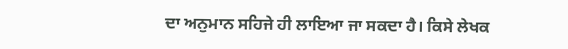ਦਾ ਅਨੁਮਾਨ ਸਹਿਜੇ ਹੀ ਲਾਇਆ ਜਾ ਸਕਦਾ ਹੈ। ਕਿਸੇ ਲੇਖਕ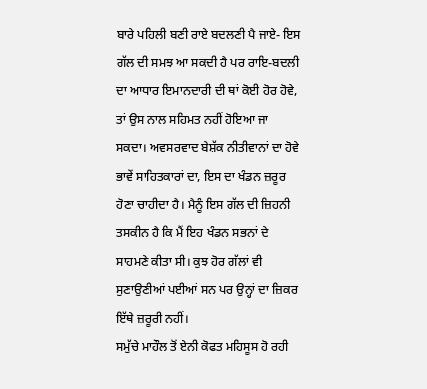ਬਾਰੇ ਪਹਿਲੀ ਬਣੀ ਰਾਏ ਬਦਲਣੀ ਪੈ ਜਾਏ- ਇਸ ਗੱਲ ਦੀ ਸਮਝ ਆ ਸਕਦੀ ਹੈ ਪਰ ਰਾਇ-ਬਦਲੀ ਦਾ ਆਧਾਰ ਇਮਾਨਦਾਰੀ ਦੀ ਥਾਂ ਕੋਈ ਹੋਰ ਹੋਵੇ, ਤਾਂ ਉਸ ਨਾਲ ਸਹਿਮਤ ਨਹੀਂ ਹੋਇਆ ਜਾ ਸਕਦਾ। ਅਵਸਰਵਾਦ ਬੇਸ਼ੱਕ ਨੀਤੀਵਾਨਾਂ ਦਾ ਹੋਵੇ ਭਾਵੇਂ ਸਾਹਿਤਕਾਰਾਂ ਦਾ, ਇਸ ਦਾ ਖੰਡਨ ਜ਼ਰੂਰ ਹੋਣਾ ਚਾਹੀਦਾ ਹੈ। ਮੈਨੂੰ ਇਸ ਗੱਲ ਦੀ ਜ਼ਿਹਨੀ ਤਸਕੀਨ ਹੈ ਕਿ ਮੈਂ ਇਹ ਖੰਡਨ ਸਭਨਾਂ ਦੇ ਸਾਹਮਣੇ ਕੀਤਾ ਸੀ। ਕੁਝ ਹੋਰ ਗੱਲਾਂ ਵੀ ਸੁਣਾਉਣੀਆਂ ਪਈਆਂ ਸਨ ਪਰ ਉਨ੍ਹਾਂ ਦਾ ਜ਼ਿਕਰ ਇੱਥੇ ਜ਼ਰੂਰੀ ਨਹੀਂ।
ਸਮੁੱਚੇ ਮਾਹੌਲ ਤੋਂ ਏਨੀ ਕੋਫਤ ਮਹਿਸੂਸ ਹੋ ਰਹੀ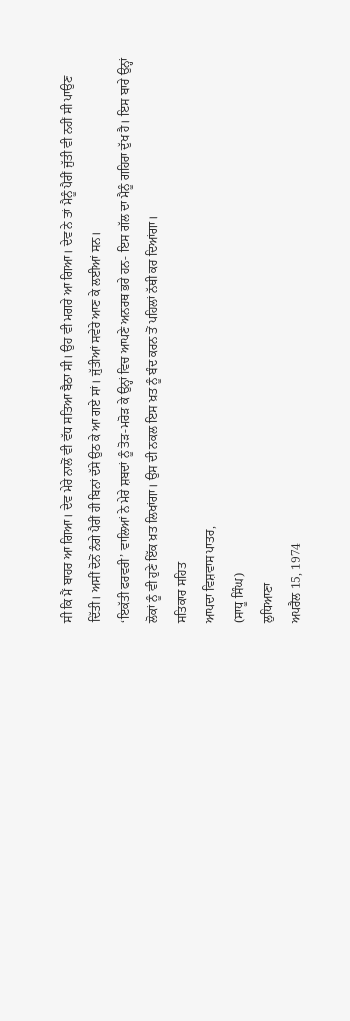ਸੀ ਕਿ ਮੈਂ ਬਾਹਰ ਆ ਗਿਆ। ਦੇਵ ਮੇਰੇ ਨਾਲੋਂ ਵੀ ਵੱਧ ਸਤਿਆ ਬੈਠਾ ਸੀ। ਉਹ ਵੀ ਮਗਰੇ ਆ ਗਿਆ। ਦੇਵ ਨੇ ਤਾਂ ਮੈਨੂੰ ਪੈਰੀਂ ਜੁੱਤੀ ਵੀ ਨਹੀਂ ਸੀ ਪਾਉਣ ਦਿੱਤੀ। ਅਸੀਂ ਦੋਨੋਂ ਨੰਗੇ ਪੈਰੀਂ ਹੀ ਬਿਨਾਂ ਦੱਸੇ ਉਠ ਕੇ ਆ ਗਏ ਸਾਂ। ਜੁੱਤੀਆਂ ਸਵੇਰੇ ਆਣ ਕੇ ਲਈਆਂ ਸਨ।
‘ਇਕੱਤੀ ਫਰਵਰੀ’ ਵਾਲਿਆਂ ਨੇ ਮੇਰੇ ਸ਼ਬਦਾਂ ਨੂੰ ਤੋੜ-ਮਰੋੜ ਕੇ ਉਨ੍ਹਾਂ ਵਿਚ ਆਪਣੇ ਅਨਰਥ ਭਰੇ ਹਨ- ਇਸ ਗੱਲ ਦਾ ਮੈਨੂੰ ਗਹਿਰਾ ਦੁੱਖ ਹੈ। ਇਸ ਬਾਰੇ ਉਨ੍ਹਾਂ ਲੋਕਾਂ ਨੂੰ ਵੀ ਹੁਣੇ ਇੱਕ ਖ਼ਤ ਲਿਖਾਂਗਾ। ਉਸ ਦੀ ਨਕਲ ਇਸ ਖ਼ਤ ਨੂੰ ਬੰਦ ਕਰਨ ਤੋਂ ਪਹਿਲਾਂ ਨੱਥੀ ਕਰ ਦਿਆਂਗਾ।
ਸਤਿਕਾਰ ਸਹਿਤ
ਆਪਦਾ ਵਿਸ਼ਵਾਸ ਪਾਤਰ,
(ਸਾਧੂ ਸਿੰਘ)
ਲੁਧਿਆਣਾ
ਅਪਰੈਲ 15, 1974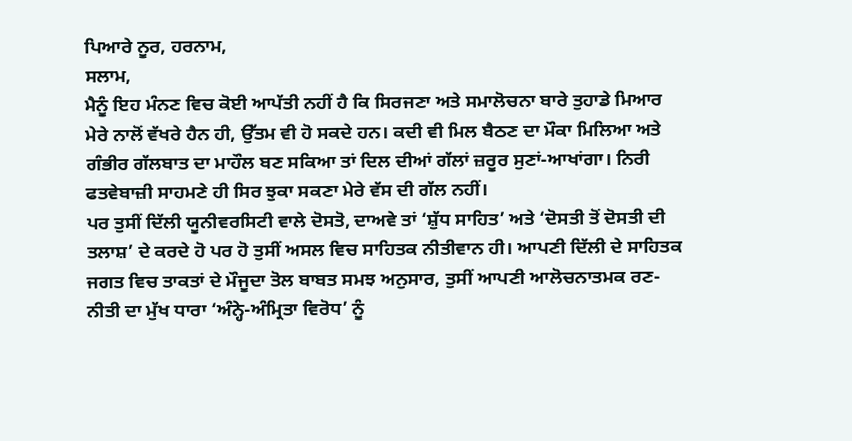ਪਿਆਰੇ ਨੂਰ, ਹਰਨਾਮ,
ਸਲਾਮ,
ਮੈਨੂੰ ਇਹ ਮੰਨਣ ਵਿਚ ਕੋਈ ਆਪੱਤੀ ਨਹੀਂ ਹੈ ਕਿ ਸਿਰਜਣਾ ਅਤੇ ਸਮਾਲੋਚਨਾ ਬਾਰੇ ਤੁਹਾਡੇ ਮਿਆਰ ਮੇਰੇ ਨਾਲੋਂ ਵੱਖਰੇ ਹੈਨ ਹੀ, ਉੱਤਮ ਵੀ ਹੋ ਸਕਦੇ ਹਨ। ਕਦੀ ਵੀ ਮਿਲ ਬੈਠਣ ਦਾ ਮੌਕਾ ਮਿਲਿਆ ਅਤੇ ਗੰਭੀਰ ਗੱਲਬਾਤ ਦਾ ਮਾਹੌਲ ਬਣ ਸਕਿਆ ਤਾਂ ਦਿਲ ਦੀਆਂ ਗੱਲਾਂ ਜ਼ਰੂਰ ਸੁਣਾਂ-ਆਖਾਂਗਾ। ਨਿਰੀ ਫਤਵੇਬਾਜ਼ੀ ਸਾਹਮਣੇ ਹੀ ਸਿਰ ਝੁਕਾ ਸਕਣਾ ਮੇਰੇ ਵੱਸ ਦੀ ਗੱਲ ਨਹੀਂ।
ਪਰ ਤੁਸੀਂ ਦਿੱਲੀ ਯੂਨੀਵਰਸਿਟੀ ਵਾਲੇ ਦੋਸਤੋ, ਦਾਅਵੇ ਤਾਂ ‘ਸ਼ੁੱਧ ਸਾਹਿਤ’ ਅਤੇ ‘ਦੋਸਤੀ ਤੋਂ ਦੋਸਤੀ ਦੀ ਤਲਾਸ਼’ ਦੇ ਕਰਦੇ ਹੋ ਪਰ ਹੋ ਤੁਸੀਂ ਅਸਲ ਵਿਚ ਸਾਹਿਤਕ ਨੀਤੀਵਾਨ ਹੀ। ਆਪਣੀ ਦਿੱਲੀ ਦੇ ਸਾਹਿਤਕ ਜਗਤ ਵਿਚ ਤਾਕਤਾਂ ਦੇ ਮੌਜੂਦਾ ਤੋਲ ਬਾਬਤ ਸਮਝ ਅਨੁਸਾਰ, ਤੁਸੀਂ ਆਪਣੀ ਆਲੋਚਨਾਤਮਕ ਰਣ-ਨੀਤੀ ਦਾ ਮੁੱਖ ਧਾਰਾ ‘ਅੰਨ੍ਹੇ-ਅੰਮ੍ਰਿਤਾ ਵਿਰੋਧ’ ਨੂੰ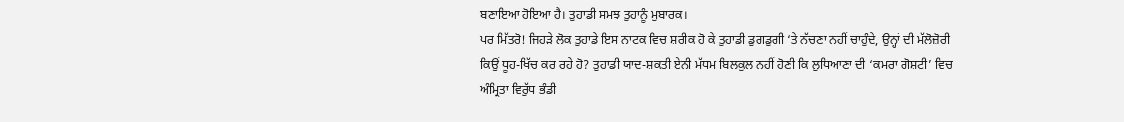ਬਣਾਇਆ ਹੋਇਆ ਹੈ। ਤੁਹਾਡੀ ਸਮਝ ਤੁਹਾਨੂੰ ਮੁਬਾਰਕ।
ਪਰ ਮਿੱਤਰੋ! ਜਿਹੜੇ ਲੋਕ ਤੁਹਾਡੇ ਇਸ ਨਾਟਕ ਵਿਚ ਸ਼ਰੀਕ ਹੋ ਕੇ ਤੁਹਾਡੀ ਡੁਗਡੁਗੀ ‘ਤੇ ਨੱਚਣਾ ਨਹੀਂ ਚਾਹੁੰਦੇ, ਉਨ੍ਹਾਂ ਦੀ ਮੱਲੋਜ਼ੋਰੀ ਕਿਉਂ ਧੂਹ-ਖਿੱਚ ਕਰ ਰਹੇ ਹੋ? ਤੁਹਾਡੀ ਯਾਦ-ਸ਼ਕਤੀ ਏਨੀ ਮੱਧਮ ਬਿਲਕੁਲ ਨਹੀਂ ਹੋਣੀ ਕਿ ਲੁਧਿਆਣਾ ਦੀ ‘ਕਮਰਾ ਗੋਸ਼ਟੀ’ ਵਿਚ ਅੰਮ੍ਰਿਤਾ ਵਿਰੁੱਧ ਭੰਡੀ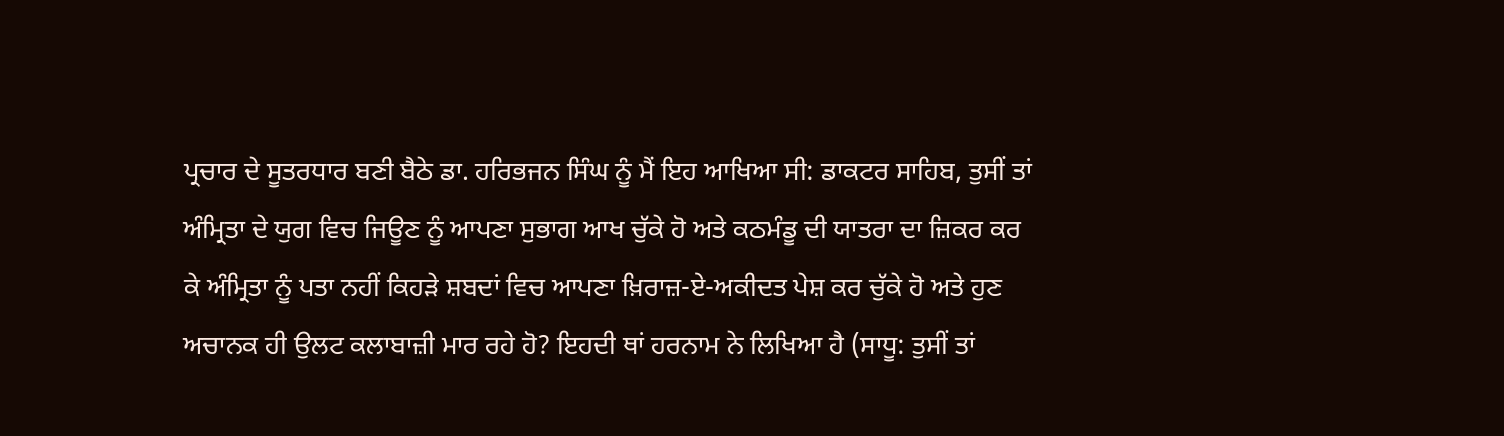ਪ੍ਰਚਾਰ ਦੇ ਸੂਤਰਧਾਰ ਬਣੀ ਬੈਠੇ ਡਾ. ਹਰਿਭਜਨ ਸਿੰਘ ਨੂੰ ਮੈਂ ਇਹ ਆਖਿਆ ਸੀ: ਡਾਕਟਰ ਸਾਹਿਬ, ਤੁਸੀਂ ਤਾਂ ਅੰਮ੍ਰਿਤਾ ਦੇ ਯੁਗ ਵਿਚ ਜਿਊਣ ਨੂੰ ਆਪਣਾ ਸੁਭਾਗ ਆਖ ਚੁੱਕੇ ਹੋ ਅਤੇ ਕਠਮੰਡੂ ਦੀ ਯਾਤਰਾ ਦਾ ਜ਼ਿਕਰ ਕਰ ਕੇ ਅੰਮ੍ਰਿਤਾ ਨੂੰ ਪਤਾ ਨਹੀਂ ਕਿਹੜੇ ਸ਼ਬਦਾਂ ਵਿਚ ਆਪਣਾ ਖ਼ਿਰਾਜ਼-ਏ-ਅਕੀਦਤ ਪੇਸ਼ ਕਰ ਚੁੱਕੇ ਹੋ ਅਤੇ ਹੁਣ ਅਚਾਨਕ ਹੀ ਉਲਟ ਕਲਾਬਾਜ਼ੀ ਮਾਰ ਰਹੇ ਹੋ? ਇਹਦੀ ਥਾਂ ਹਰਨਾਮ ਨੇ ਲਿਖਿਆ ਹੈ (ਸਾਧੂ: ਤੁਸੀਂ ਤਾਂ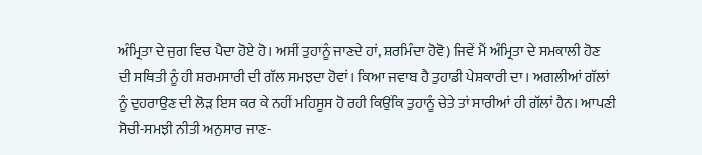ਅੰਮ੍ਰਿਤਾ ਦੇ ਜੁਗ ਵਿਚ ਪੈਦਾ ਹੋਏ ਹੋ। ਅਸੀਂ ਤੁਹਾਨੂੰ ਜਾਣਦੇ ਹਾਂ, ਸ਼ਰਮਿੰਦਾ ਹੋਵੋ) ਜਿਵੇਂ ਮੈਂ ਅੰਮ੍ਰਿਤਾ ਦੇ ਸਮਕਾਲੀ ਹੋਣ ਦੀ ਸਥਿਤੀ ਨੂੰ ਹੀ ਸ਼ਰਮਸਾਰੀ ਦੀ ਗੱਲ ਸਮਝਦਾ ਹੋਵਾਂ। ਕਿਆ ਜਵਾਬ ਹੈ ਤੁਹਾਡੀ ਪੇਸ਼ਕਾਰੀ ਦਾ। ਅਗਲੀਆਂ ਗੱਲਾਂ ਨੂੰ ਦੁਹਰਾਉਣ ਦੀ ਲੋੜ ਇਸ ਕਰ ਕੇ ਨਹੀਂ ਮਹਿਸੂਸ ਹੋ ਰਹੀ ਕਿਉਂਕਿ ਤੁਹਾਨੂੰ ਚੇਤੇ ਤਾਂ ਸਾਰੀਆਂ ਹੀ ਗੱਲਾਂ ਹੈਨ। ਆਪਣੀ ਸੋਚੀ-ਸਮਝੀ ਨੀਤੀ ਅਨੁਸਾਰ ਜਾਣ-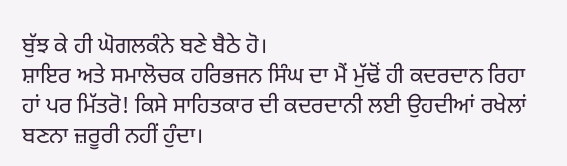ਬੁੱਝ ਕੇ ਹੀ ਘੋਗਲਕੰਨੇ ਬਣੇ ਬੈਠੇ ਹੋ।
ਸ਼ਾਇਰ ਅਤੇ ਸਮਾਲੋਚਕ ਹਰਿਭਜਨ ਸਿੰਘ ਦਾ ਮੈਂ ਮੁੱਢੋਂ ਹੀ ਕਦਰਦਾਨ ਰਿਹਾ ਹਾਂ ਪਰ ਮਿੱਤਰੋ! ਕਿਸੇ ਸਾਹਿਤਕਾਰ ਦੀ ਕਦਰਦਾਨੀ ਲਈ ਉਹਦੀਆਂ ਰਖੇਲਾਂ ਬਣਨਾ ਜ਼ਰੂਰੀ ਨਹੀਂ ਹੁੰਦਾ।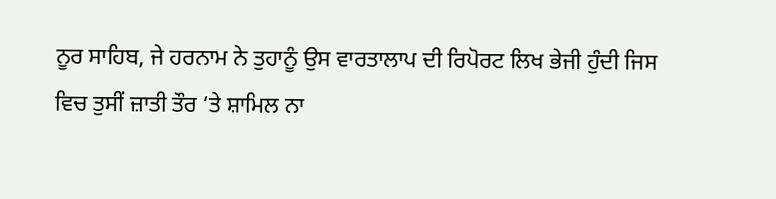ਨੂਰ ਸਾਹਿਬ, ਜੇ ਹਰਨਾਮ ਨੇ ਤੁਹਾਨੂੰ ਉਸ ਵਾਰਤਾਲਾਪ ਦੀ ਰਿਪੋਰਟ ਲਿਖ ਭੇਜੀ ਹੁੰਦੀ ਜਿਸ ਵਿਚ ਤੁਸੀਂ ਜ਼ਾਤੀ ਤੌਰ ‘ਤੇ ਸ਼ਾਮਿਲ ਨਾ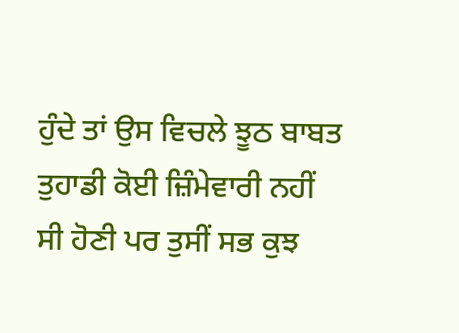ਹੁੰਦੇ ਤਾਂ ਉਸ ਵਿਚਲੇ ਝੂਠ ਬਾਬਤ ਤੁਹਾਡੀ ਕੋਈ ਜ਼ਿੰਮੇਵਾਰੀ ਨਹੀਂ ਸੀ ਹੋਣੀ ਪਰ ਤੁਸੀਂ ਸਭ ਕੁਝ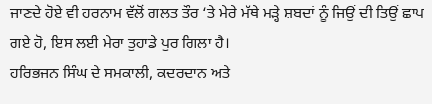ਜਾਣਦੇ ਹੋਏ ਵੀ ਹਰਨਾਮ ਵੱਲੋਂ ਗਲਤ ਤੌਰ ‘ਤੇ ਮੇਰੇ ਮੱਥੇ ਮੜ੍ਹੇ ਸ਼ਬਦਾਂ ਨੂੰ ਜਿਉਂ ਦੀ ਤਿਉਂ ਛਾਪ ਗਏ ਹੋ, ਇਸ ਲਈ ਮੇਰਾ ਤੁਹਾਡੇ ਪੁਰ ਗਿਲਾ ਹੈ।
ਹਰਿਭਜਨ ਸਿੰਘ ਦੇ ਸਮਕਾਲੀ, ਕਦਰਦਾਨ ਅਤੇ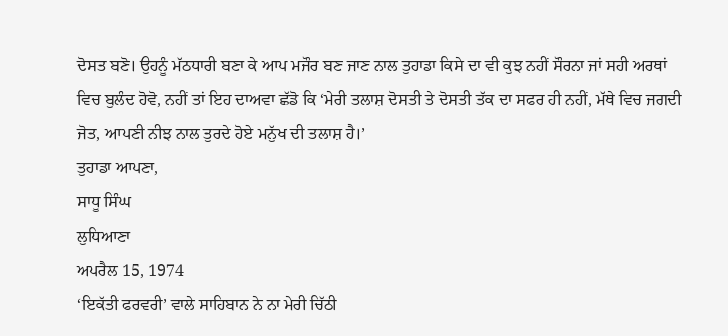ਦੋਸਤ ਬਣੋ। ਉਹਨੂੰ ਮੱਠਧਾਰੀ ਬਣਾ ਕੇ ਆਪ ਮਜੌਰ ਬਣ ਜਾਣ ਨਾਲ ਤੁਹਾਡਾ ਕਿਸੇ ਦਾ ਵੀ ਕੁਝ ਨਹੀਂ ਸੌਰਨਾ ਜਾਂ ਸਹੀ ਅਰਥਾਂ ਵਿਚ ਬੁਲੰਦ ਹੋਵੋ, ਨਹੀਂ ਤਾਂ ਇਹ ਦਾਅਵਾ ਛੱਡੋ ਕਿ ‘ਮੇਰੀ ਤਲਾਸ਼ ਦੋਸਤੀ ਤੇ ਦੋਸਤੀ ਤੱਕ ਦਾ ਸਫਰ ਹੀ ਨਹੀਂ, ਮੱਥੇ ਵਿਚ ਜਗਦੀ ਜੋਤ, ਆਪਣੀ ਨੀਝ ਨਾਲ ਤੁਰਦੇ ਹੋਏ ਮਨੁੱਖ ਦੀ ਤਲਾਸ਼ ਹੈ।’
ਤੁਹਾਡਾ ਆਪਣਾ,
ਸਾਧੂ ਸਿੰਘ
ਲੁਧਿਆਣਾ
ਅਪਰੈਲ 15, 1974
‘ਇਕੱਤੀ ਫਰਵਰੀ’ ਵਾਲੇ ਸਾਹਿਬਾਨ ਨੇ ਨਾ ਮੇਰੀ ਚਿੱਠੀ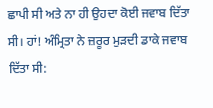ਛਾਪੀ ਸੀ ਅਤੇ ਨਾ ਹੀ ਉਹਦਾ ਕੋਈ ਜਵਾਬ ਦਿੱਤਾ ਸੀ। ਹਾਂ! ਅੰਮ੍ਰਿਤਾ ਨੇ ਜ਼ਰੂਰ ਮੁੜਦੀ ਡਾਕੇ ਜਵਾਬ ਦਿੱਤਾ ਸੀ: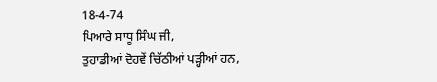18-4-74
ਪਿਆਰੇ ਸਾਧੂ ਸਿੰਘ ਜੀ,
ਤੁਹਾਡੀਆਂ ਦੋਹਵੇਂ ਚਿੱਠੀਆਂ ਪੜ੍ਹੀਆਂ ਹਨ,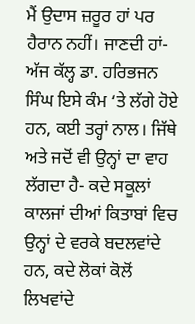ਮੈਂ ਉਦਾਸ ਜ਼ਰੂਰ ਹਾਂ ਪਰ ਹੈਰਾਨ ਨਹੀਂ। ਜਾਣਦੀ ਹਾਂ- ਅੱਜ ਕੱਲ੍ਹ ਡਾ. ਹਰਿਭਜਨ ਸਿੰਘ ਇਸੇ ਕੰਮ ‘ਤੇ ਲੱਗੇ ਹੋਏ ਹਨ, ਕਈ ਤਰ੍ਹਾਂ ਨਾਲ। ਜਿੱਥੇ ਅਤੇ ਜਦੋਂ ਵੀ ਉਨ੍ਹਾਂ ਦਾ ਵਾਹ ਲੱਗਦਾ ਹੈ- ਕਦੇ ਸਕੂਲਾਂ ਕਾਲਜਾਂ ਦੀਆਂ ਕਿਤਾਬਾਂ ਵਿਚ ਉਨ੍ਹਾਂ ਦੇ ਵਰਕੇ ਬਦਲਵਾਂਦੇ ਹਨ, ਕਦੇ ਲੋਕਾਂ ਕੋਲੋਂ ਲਿਖਵਾਂਦੇ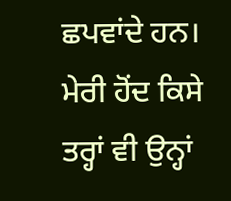ਛਪਵਾਂਦੇ ਹਨ। ਮੇਰੀ ਹੋਂਦ ਕਿਸੇ ਤਰ੍ਹਾਂ ਵੀ ਉਨ੍ਹਾਂ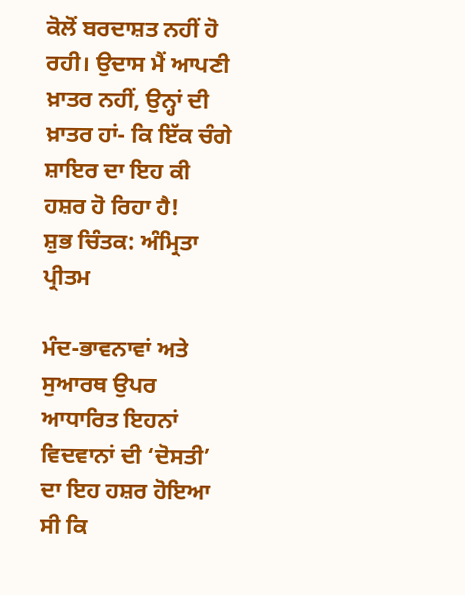ਕੋਲੋਂ ਬਰਦਾਸ਼ਤ ਨਹੀਂ ਹੋ ਰਹੀ। ਉਦਾਸ ਮੈਂ ਆਪਣੀ ਖ਼ਾਤਰ ਨਹੀਂ, ਉਨ੍ਹਾਂ ਦੀ ਖ਼ਾਤਰ ਹਾਂ- ਕਿ ਇੱਕ ਚੰਗੇ ਸ਼ਾਇਰ ਦਾ ਇਹ ਕੀ ਹਸ਼ਰ ਹੋ ਰਿਹਾ ਹੈ!
ਸ਼ੁਭ ਚਿੰਤਕ: ਅੰਮ੍ਰਿਤਾ ਪ੍ਰੀਤਮ

ਮੰਦ-ਭਾਵਨਾਵਾਂ ਅਤੇ ਸੁਆਰਥ ਉਪਰ ਆਧਾਰਿਤ ਇਹਨਾਂ ਵਿਦਵਾਨਾਂ ਦੀ ‘ਦੋਸਤੀ’ ਦਾ ਇਹ ਹਸ਼ਰ ਹੋਇਆ ਸੀ ਕਿ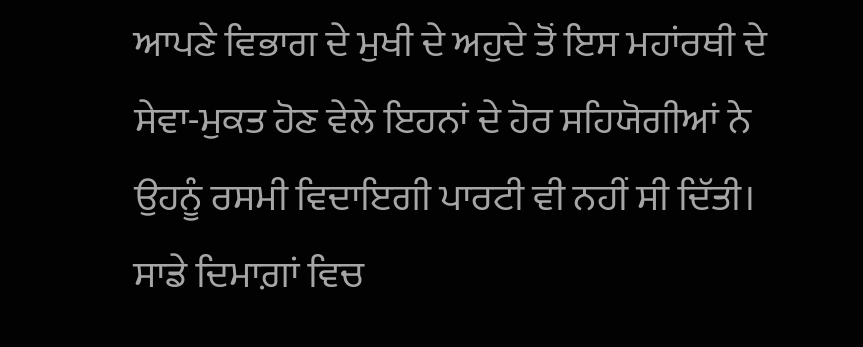ਆਪਣੇ ਵਿਭਾਗ ਦੇ ਮੁਖੀ ਦੇ ਅਹੁਦੇ ਤੋਂ ਇਸ ਮਹਾਂਰਥੀ ਦੇ ਸੇਵਾ-ਮੁਕਤ ਹੋਣ ਵੇਲੇ ਇਹਨਾਂ ਦੇ ਹੋਰ ਸਹਿਯੋਗੀਆਂ ਨੇ ਉਹਨੂੰ ਰਸਮੀ ਵਿਦਾਇਗੀ ਪਾਰਟੀ ਵੀ ਨਹੀਂ ਸੀ ਦਿੱਤੀ।
ਸਾਡੇ ਦਿਮਾਗ਼ਾਂ ਵਿਚ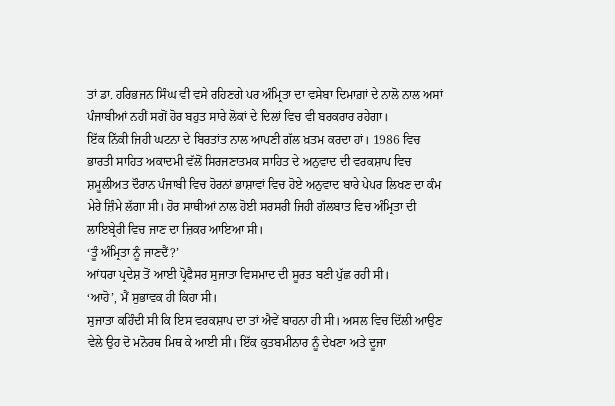ਤਾਂ ਡਾ. ਹਰਿਭਜਨ ਸਿੰਘ ਵੀ ਵਸੇ ਰਹਿਣਗੇ ਪਰ ਅੰਮ੍ਰਿਤਾ ਦਾ ਵਸੇਬਾ ਦਿਮਾਗ਼ਾਂ ਦੇ ਨਾਲੋ ਨਾਲ ਅਸਾਂ ਪੰਜਾਬੀਆਂ ਨਹੀਂ ਸਗੋਂ ਹੋਰ ਬਹੁਤ ਸਾਰੇ ਲੋਕਾਂ ਦੇ ਦਿਲਾਂ ਵਿਚ ਵੀ ਬਰਕਰਾਰ ਰਹੇਗਾ।
ਇੱਕ ਨਿੱਕੀ ਜਿਹੀ ਘਟਨਾ ਦੇ ਬਿਰਤਾਂਤ ਨਾਲ ਆਪਣੀ ਗੱਲ ਖ਼ਤਮ ਕਰਦਾ ਹਾਂ। 1986 ਵਿਚ ਭਾਰਤੀ ਸਾਹਿਤ ਅਕਾਦਮੀ ਵੱਲੋਂ ਸਿਰਜਣਾਤਮਕ ਸਾਹਿਤ ਦੇ ਅਨੁਵਾਦ ਦੀ ਵਰਕਸ਼ਾਪ ਵਿਚ ਸ਼ਮੂਲੀਅਤ ਦੌਰਾਨ ਪੰਜਾਬੀ ਵਿਚ ਹੋਰਨਾਂ ਭਾਸ਼ਾਵਾਂ ਵਿਚ ਹੋਏ ਅਨੁਵਾਦ ਬਾਰੇ ਪੇਪਰ ਲਿਖਣ ਦਾ ਕੰਮ ਮੇਰੇ ਜ਼ਿੰਮੇ ਲੱਗਾ ਸੀ। ਹੋਰ ਸਾਥੀਆਂ ਨਾਲ ਹੋਈ ਸਰਸਰੀ ਜਿਹੀ ਗੱਲਬਾਤ ਵਿਚ ਅੰਮ੍ਰਿਤਾ ਦੀ ਲਾਇਬ੍ਰੇਰੀ ਵਿਚ ਜਾਣ ਦਾ ਜ਼ਿਕਰ ਆਇਆ ਸੀ।
‘ਤੂੰ ਅੰਮ੍ਰਿਤਾ ਨੂੰ ਜਾਣਦੈਂ?’
ਆਂਧਰਾ ਪ੍ਰਦੇਸ਼ ਤੋਂ ਆਈ ਪ੍ਰੋਫੈਸਰ ਸੁਜਾਤਾ ਵਿਸਮਾਦ ਦੀ ਸੂਰਤ ਬਣੀ ਪੁੱਛ ਰਹੀ ਸੀ।
‘ਆਹੋ’, ਮੈਂ ਸੁਭਾਵਕ ਹੀ ਕਿਹਾ ਸੀ।
ਸੁਜਾਤਾ ਕਹਿੰਦੀ ਸੀ ਕਿ ਇਸ ਵਰਕਸ਼ਾਪ ਦਾ ਤਾਂ ਐਵੇਂ ਬਾਹਨਾ ਹੀ ਸੀ। ਅਸਲ ਵਿਚ ਦਿੱਲੀ ਆਉਣ ਵੇਲੇ ਉਹ ਦੋ ਮਨੋਰਥ ਮਿਥ ਕੇ ਆਈ ਸੀ। ਇੱਕ ਕੁਤਬਮੀਨਾਰ ਨੂੰ ਦੇਖਣਾ ਅਤੇ ਦੂਜਾ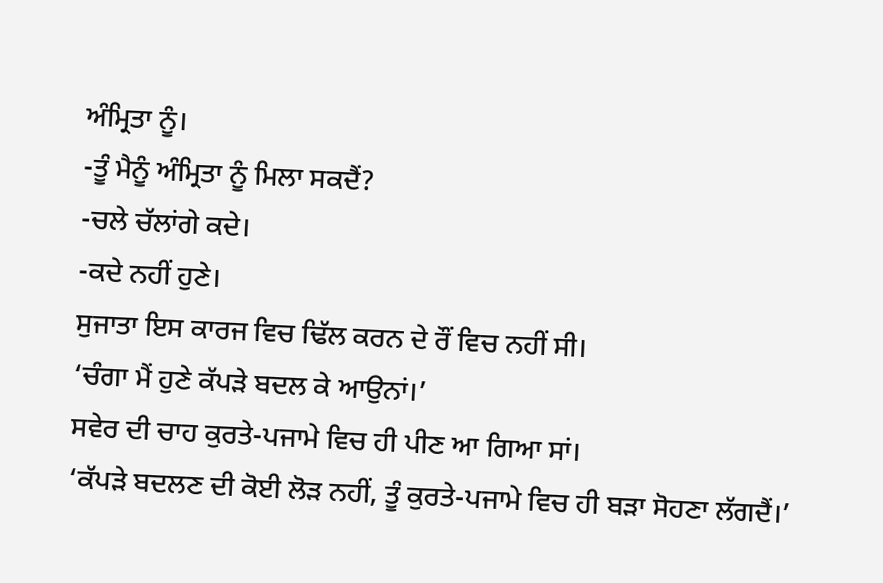ਅੰਮ੍ਰਿਤਾ ਨੂੰ।
-ਤੂੰ ਮੈਨੂੰ ਅੰਮ੍ਰਿਤਾ ਨੂੰ ਮਿਲਾ ਸਕਦੈਂ?
-ਚਲੇ ਚੱਲਾਂਗੇ ਕਦੇ।
-ਕਦੇ ਨਹੀਂ ਹੁਣੇ।
ਸੁਜਾਤਾ ਇਸ ਕਾਰਜ ਵਿਚ ਢਿੱਲ ਕਰਨ ਦੇ ਰੌਂ ਵਿਚ ਨਹੀਂ ਸੀ।
‘ਚੰਗਾ ਮੈਂ ਹੁਣੇ ਕੱਪੜੇ ਬਦਲ ਕੇ ਆਉਨਾਂ।’
ਸਵੇਰ ਦੀ ਚਾਹ ਕੁਰਤੇ-ਪਜਾਮੇ ਵਿਚ ਹੀ ਪੀਣ ਆ ਗਿਆ ਸਾਂ।
‘ਕੱਪੜੇ ਬਦਲਣ ਦੀ ਕੋਈ ਲੋੜ ਨਹੀਂ, ਤੂੰ ਕੁਰਤੇ-ਪਜਾਮੇ ਵਿਚ ਹੀ ਬੜਾ ਸੋਹਣਾ ਲੱਗਦੈਂ।’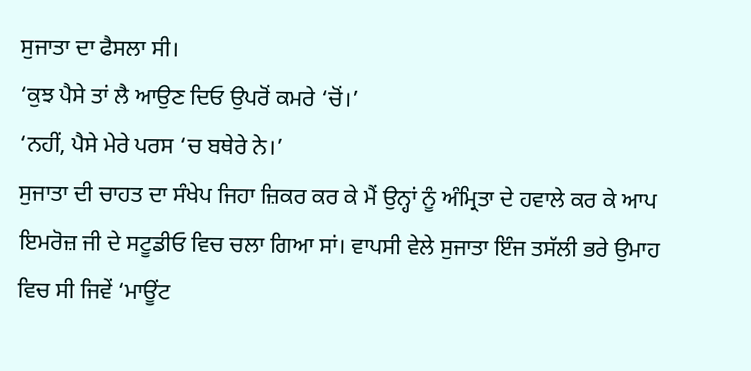ਸੁਜਾਤਾ ਦਾ ਫੈਸਲਾ ਸੀ।
‘ਕੁਝ ਪੈਸੇ ਤਾਂ ਲੈ ਆਉਣ ਦਿਓ ਉਪਰੋਂ ਕਮਰੇ ‘ਚੋਂ।’
‘ਨਹੀਂ, ਪੈਸੇ ਮੇਰੇ ਪਰਸ ‘ਚ ਬਥੇਰੇ ਨੇ।’
ਸੁਜਾਤਾ ਦੀ ਚਾਹਤ ਦਾ ਸੰਖੇਪ ਜਿਹਾ ਜ਼ਿਕਰ ਕਰ ਕੇ ਮੈਂ ਉਨ੍ਹਾਂ ਨੂੰ ਅੰਮ੍ਰਿਤਾ ਦੇ ਹਵਾਲੇ ਕਰ ਕੇ ਆਪ ਇਮਰੋਜ਼ ਜੀ ਦੇ ਸਟੂਡੀਓ ਵਿਚ ਚਲਾ ਗਿਆ ਸਾਂ। ਵਾਪਸੀ ਵੇਲੇ ਸੁਜਾਤਾ ਇੰਜ ਤਸੱਲੀ ਭਰੇ ਉਮਾਹ ਵਿਚ ਸੀ ਜਿਵੇਂ ‘ਮਾਊਂਟ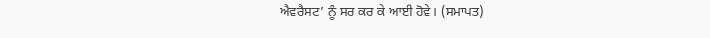ਐਵਰੈਸਟ’ ਨੂੰ ਸਰ ਕਰ ਕੇ ਆਈ ਹੋਵੇ। (ਸਮਾਪਤ)